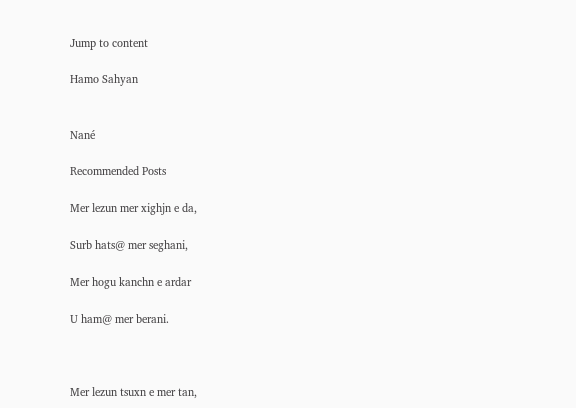Jump to content

Hamo Sahyan


Nané

Recommended Posts

Mer lezun mer xighjn e da,

Surb hats@ mer seghani,

Mer hogu kanchn e ardar

U ham@ mer berani.



Mer lezun tsuxn e mer tan,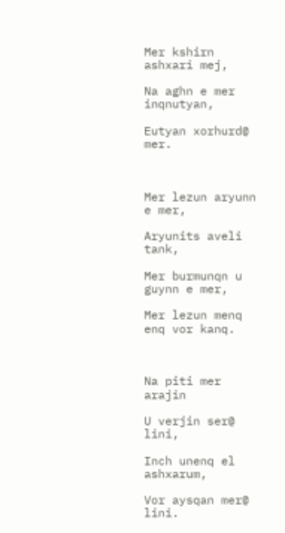Mer kshirn ashxari mej,

Na aghn e mer inqnutyan,

Eutyan xorhurd@ mer.



Mer lezun aryunn e mer,

Aryunits aveli tank,

Mer burmunqn u guynn e mer,

Mer lezun menq enq vor kanq.



Na piti mer arajin

U verjin ser@ lini,

Inch unenq el ashxarum,

Vor aysqan mer@ lini.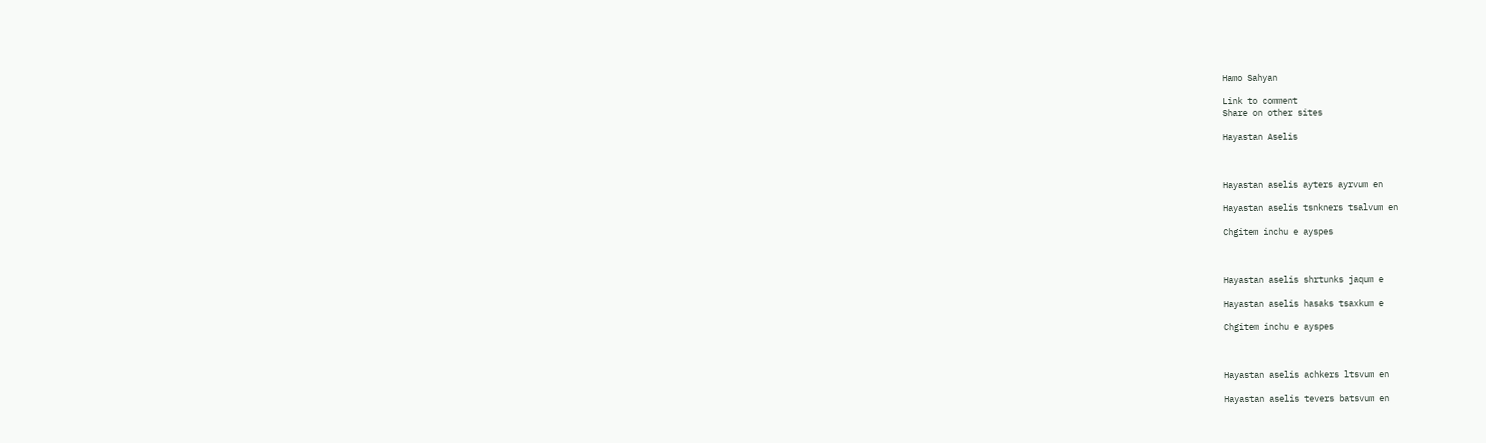Hamo Sahyan

Link to comment
Share on other sites

Hayastan Aselis



Hayastan aselis ayters ayrvum en

Hayastan aselis tsnkners tsalvum en

Chgitem inchu e ayspes



Hayastan aselis shrtunks jaqum e

Hayastan aselis hasaks tsaxkum e

Chgitem inchu e ayspes



Hayastan aselis achkers ltsvum en

Hayastan aselis tevers batsvum en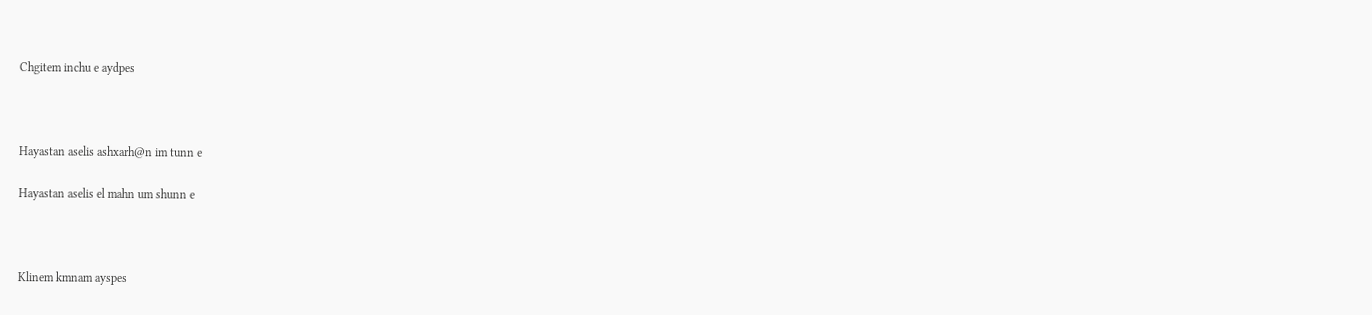Chgitem inchu e aydpes



Hayastan aselis ashxarh@n im tunn e

Hayastan aselis el mahn um shunn e



Klinem kmnam ayspes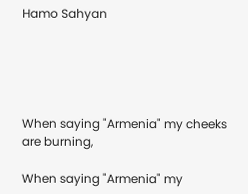Hamo Sahyan





When saying "Armenia" my cheeks are burning,

When saying "Armenia" my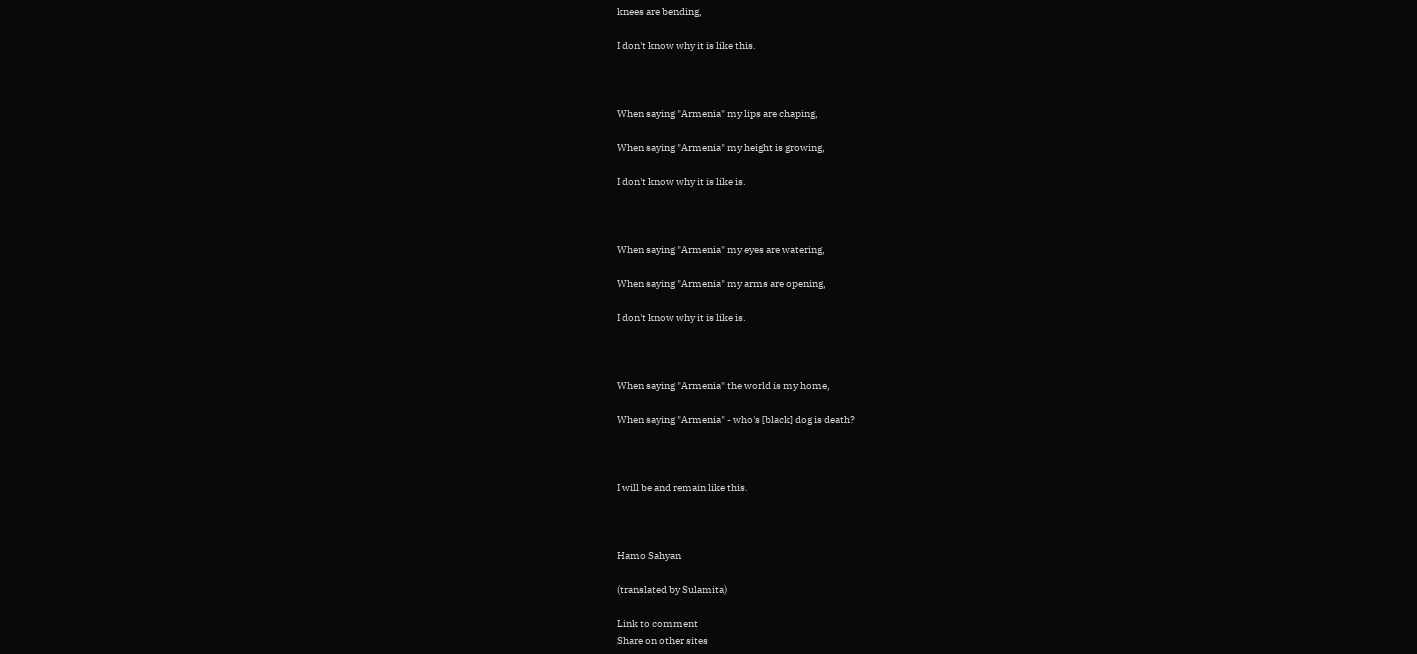knees are bending,

I don't know why it is like this.



When saying "Armenia" my lips are chaping,

When saying "Armenia" my height is growing,

I don't know why it is like is.



When saying "Armenia" my eyes are watering,

When saying "Armenia" my arms are opening,

I don't know why it is like is.



When saying "Armenia" the world is my home,

When saying "Armenia" - who's [black] dog is death?



I will be and remain like this.



Hamo Sahyan

(translated by Sulamita)

Link to comment
Share on other sites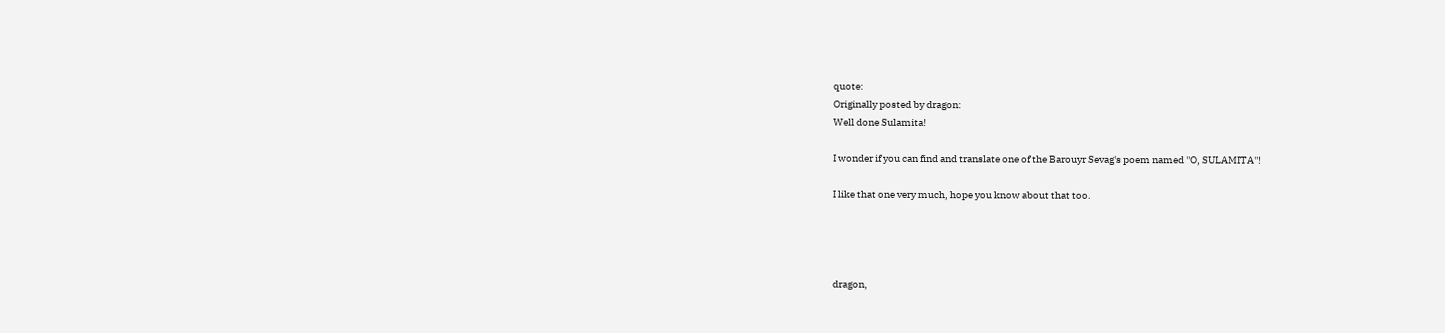quote:
Originally posted by dragon:
Well done Sulamita!

I wonder if you can find and translate one of the Barouyr Sevag's poem named ''O, SULAMITA''!

I like that one very much, hope you know about that too.




dragon,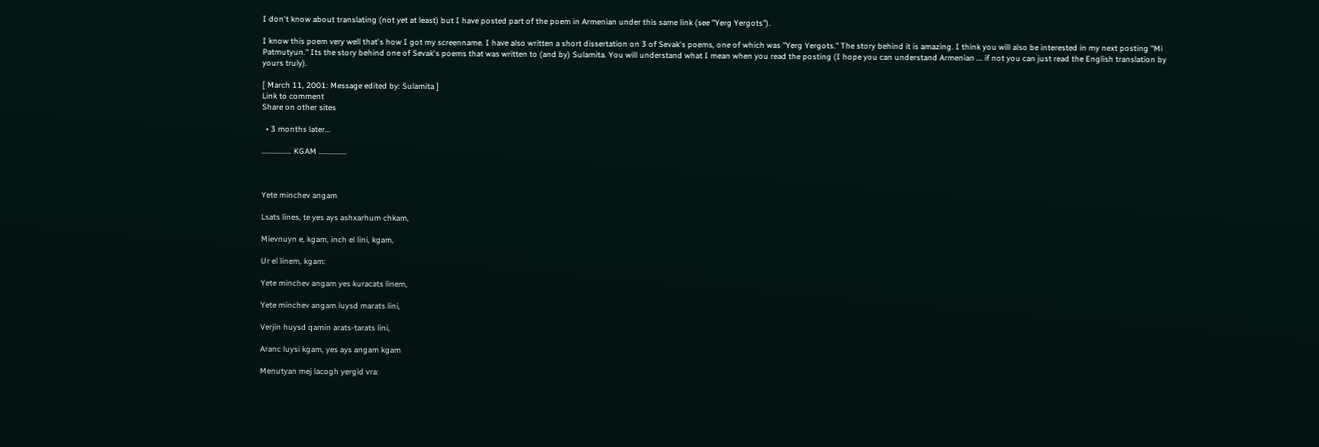I don't know about translating (not yet at least) but I have posted part of the poem in Armenian under this same link (see "Yerg Yergots").

I know this poem very well that's how I got my screenname. I have also written a short dissertation on 3 of Sevak's poems, one of which was "Yerg Yergots." The story behind it is amazing. I think you will also be interested in my next posting "Mi Patmutyun." Its the story behind one of Sevak's poems that was written to (and by) Sulamita. You will understand what I mean when you read the posting (I hope you can understand Armenian ... if not you can just read the English translation by yours truly).

[ March 11, 2001: Message edited by: Sulamita ]
Link to comment
Share on other sites

  • 3 months later...

............... KGAM ..............



Yete minchev angam

Lsats lines, te yes ays ashxarhum chkam,

Mievnuyn e, kgam, inch el lini, kgam,

Ur el linem, kgam:

Yete minchev angam yes kuracats linem,

Yete minchev angam luysd marats lini,

Verjin huysd qamin arats-tarats lini,

Aranc luysi kgam, yes ays angam kgam

Menutyan mej lacogh yergid vra: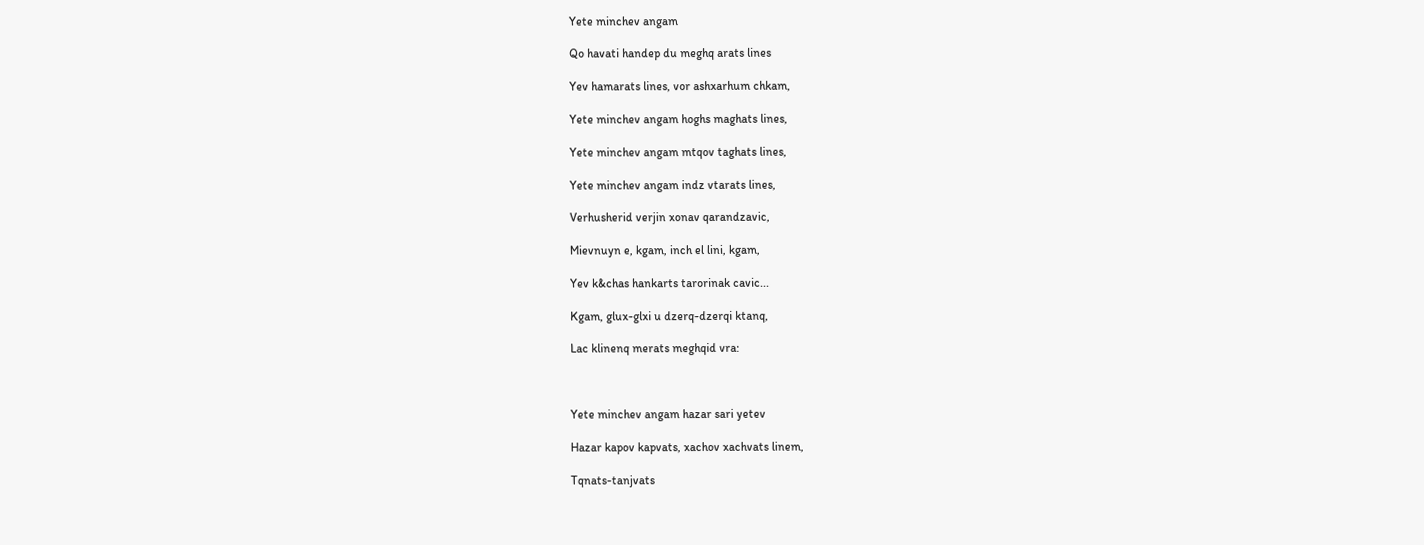Yete minchev angam

Qo havati handep du meghq arats lines

Yev hamarats lines, vor ashxarhum chkam,

Yete minchev angam hoghs maghats lines,

Yete minchev angam mtqov taghats lines,

Yete minchev angam indz vtarats lines,

Verhusherid verjin xonav qarandzavic,

Mievnuyn e, kgam, inch el lini, kgam,

Yev k&chas hankarts tarorinak cavic...

Kgam, glux-glxi u dzerq-dzerqi ktanq,

Lac klinenq merats meghqid vra:



Yete minchev angam hazar sari yetev

Hazar kapov kapvats, xachov xachvats linem,

Tqnats-tanjvats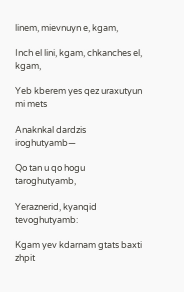linem, mievnuyn e, kgam,

Inch el lini, kgam, chkanches el, kgam,

Yeb kberem yes qez uraxutyun mi mets

Anaknkal dardzis iroghutyamb—

Qo tan u qo hogu taroghutyamb,

Yeraznerid, kyanqid tevoghutyamb:

Kgam yev kdarnam gtats baxti zhpit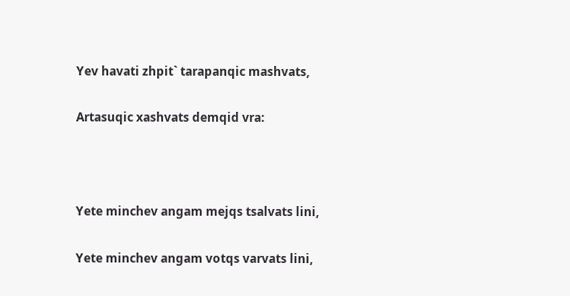Yev havati zhpit` tarapanqic mashvats,

Artasuqic xashvats demqid vra:



Yete minchev angam mejqs tsalvats lini,

Yete minchev angam votqs varvats lini,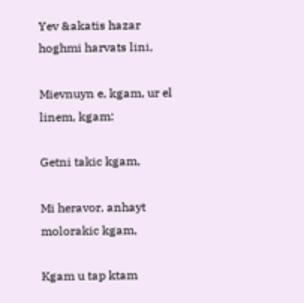Yev &akatis hazar hoghmi harvats lini,

Mievnuyn e, kgam, ur el linem, kgam:

Getni takic kgam,

Mi heravor, anhayt molorakic kgam,

Kgam u tap ktam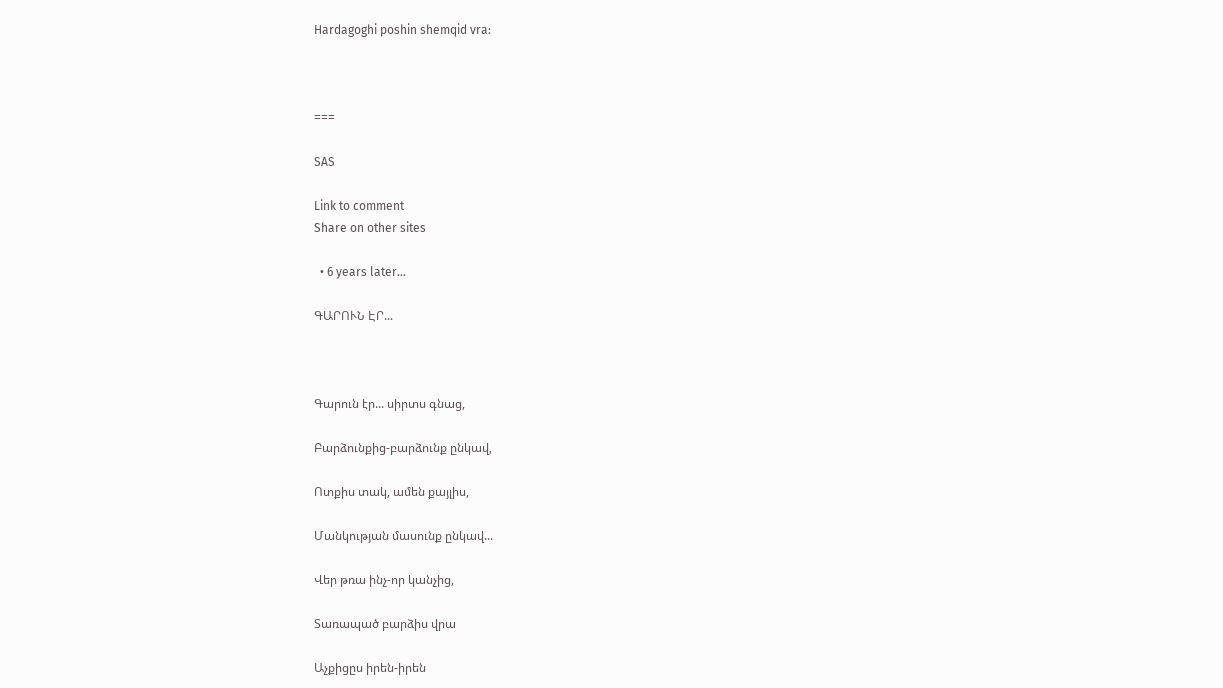Hardagoghi poshin shemqid vra:



===

SAS

Link to comment
Share on other sites

  • 6 years later...

ԳԱՐՈՒՆ ԷՐ...



Գարուն էր... սիրտս գնաց,

Բարձունքից-բարձունք ընկավ,

Ոտքիս տակ, ամեն քայլիս,

Մանկության մասունք ընկավ...

Վեր թռա ինչ-որ կանչից,

Տառապած բարձիս վրա

Աչքիցըս իրեն-իրեն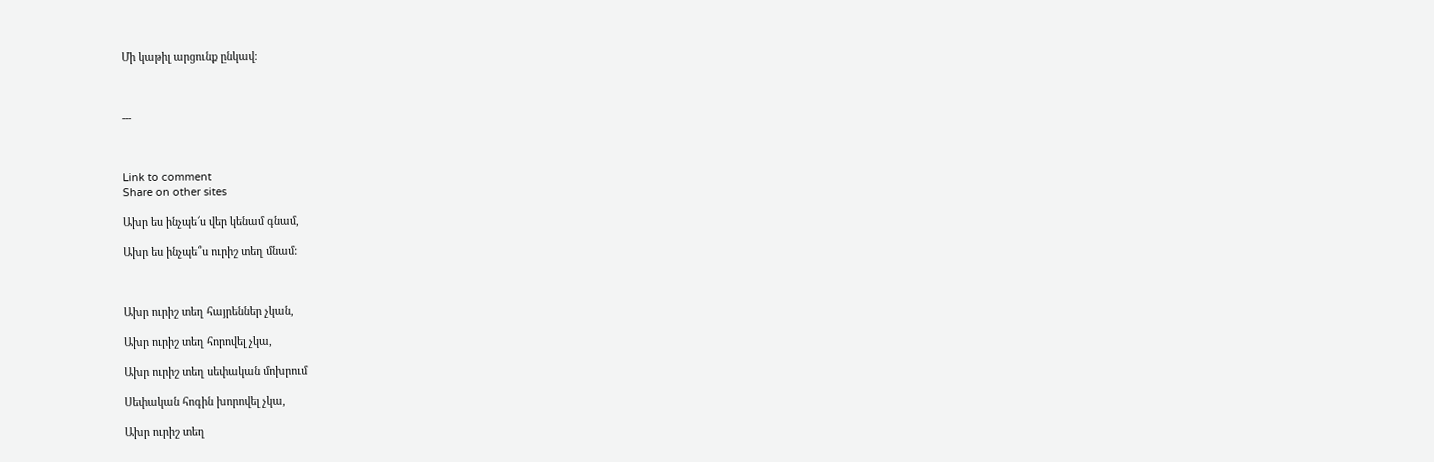Մի կաթիլ արցունք ընկավ։



---



Link to comment
Share on other sites

Ախր ես ինչպե՜ս վեր կենամ գնամ,

Ախր ես ինչպե՞ս ուրիշ տեղ մնամ:



Ախր ուրիշ տեղ հայրեններ չկան,

Ախր ուրիշ տեղ հորովել չկա,

Ախր ուրիշ տեղ սեփական մոխրում

Սեփական հոգին խորովել չկա,

Ախր ուրիշ տեղ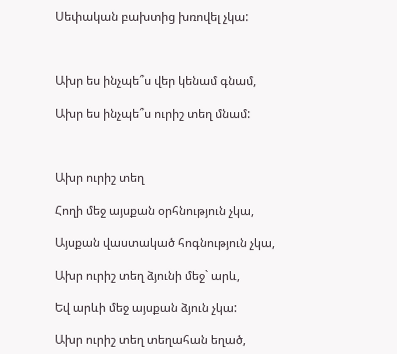Սեփական բախտից խռովել չկա:



Ախր ես ինչպե՞ս վեր կենամ գնամ,

Ախր ես ինչպե՞ս ուրիշ տեղ մնամ:



Ախր ուրիշ տեղ

Հողի մեջ այսքան օրհնություն չկա,

Այսքան վաստակած հոգնություն չկա,

Ախր ուրիշ տեղ ձյունի մեջ` արև,

Եվ արևի մեջ այսքան ձյուն չկա:

Ախր ուրիշ տեղ տեղահան եղած,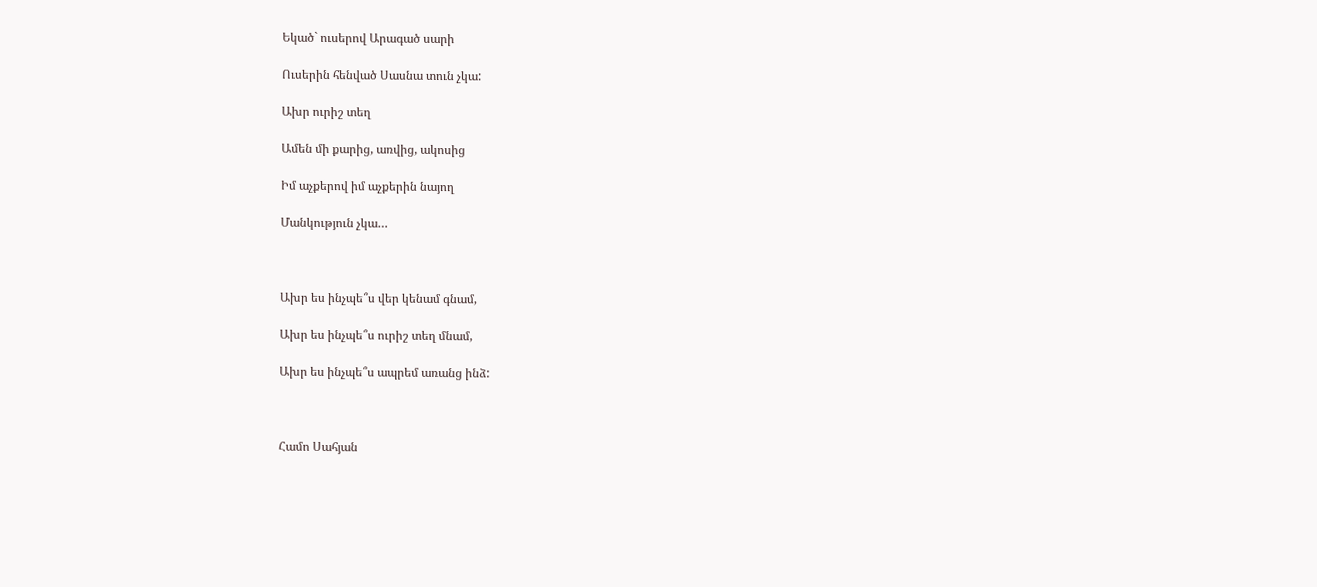Եկած` ուսերով Արագած սարի

Ուսերին հենված Սասնա տուն չկա:

Ախր ուրիշ տեղ

Ամեն մի քարից, առվից, ակոսից

Իմ աչքերով իմ աչքերին նայող

Մանկություն չկա…



Ախր ես ինչպե՞ս վեր կենամ գնամ,

Ախր ես ինչպե՞ս ուրիշ տեղ մնամ,

Ախր ես ինչպե՞ս ապրեմ առանց ինձ:



Համո Սահյան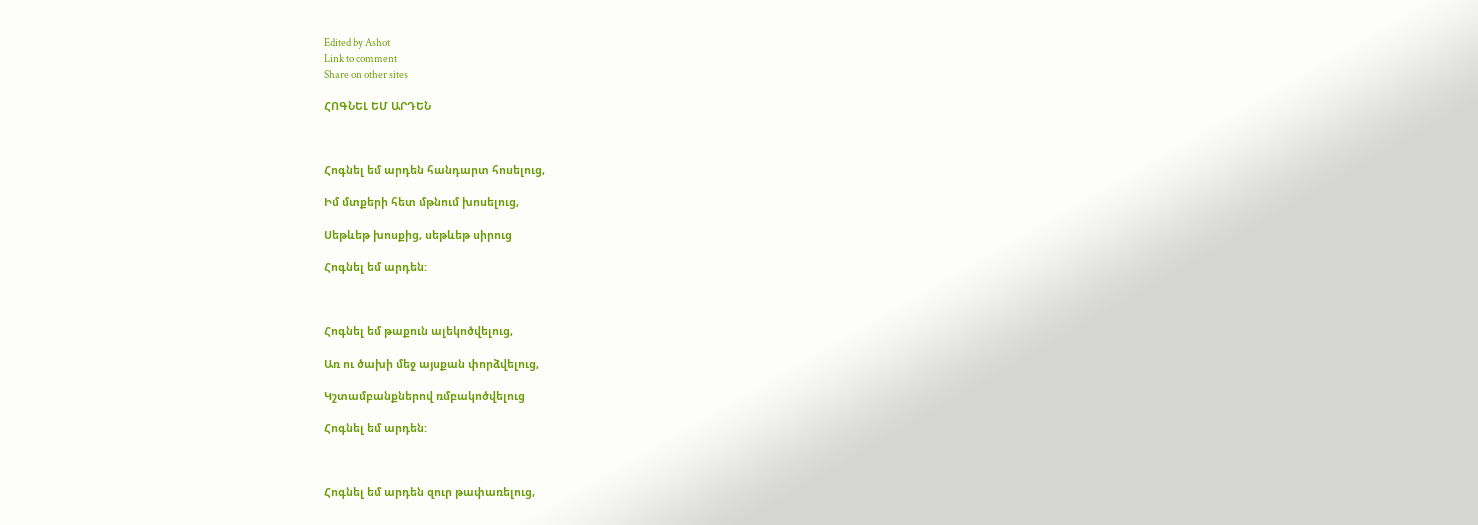Edited by Ashot
Link to comment
Share on other sites

ՀՈԳՆԵԼ ԵՄ ԱՐԴԵՆ



Հոգնել եմ արդեն հանդարտ հոսելուց,

Իմ մտքերի հետ մթնում խոսելուց,

Սեթևեթ խոսքից, սեթևեթ սիրուց

Հոգնել եմ արդեն:



Հոգնել եմ թաքուն ալեկոծվելուց,

Առ ու ծախի մեջ այսքան փորձվելուց,

Կշտամբանքներով ռմբակոծվելուց

Հոգնել եմ արդեն:



Հոգնել եմ արդեն զուր թափառելուց,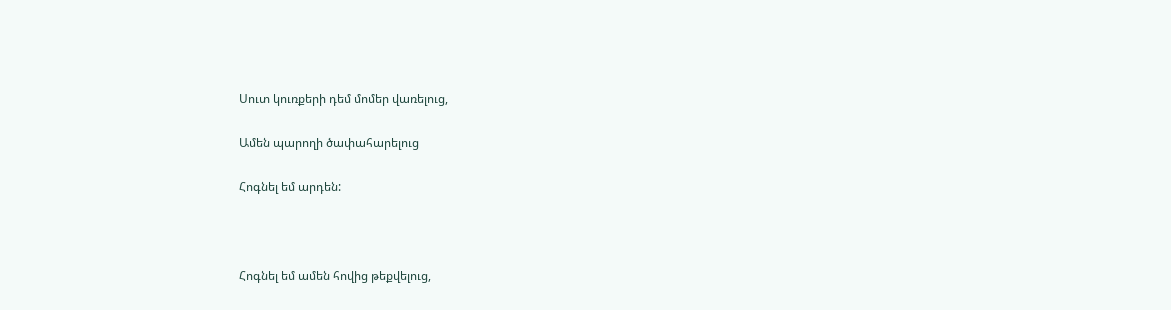Սուտ կուռքերի դեմ մոմեր վառելուց,

Ամեն պարողի ծափահարելուց

Հոգնել եմ արդեն:



Հոգնել եմ ամեն հովից թեքվելուց,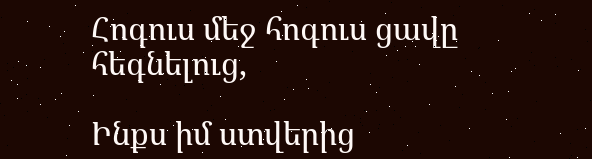Հոգուս մեջ հոգուս ցավը հեգնելուց,

Ինքս իմ ստվերից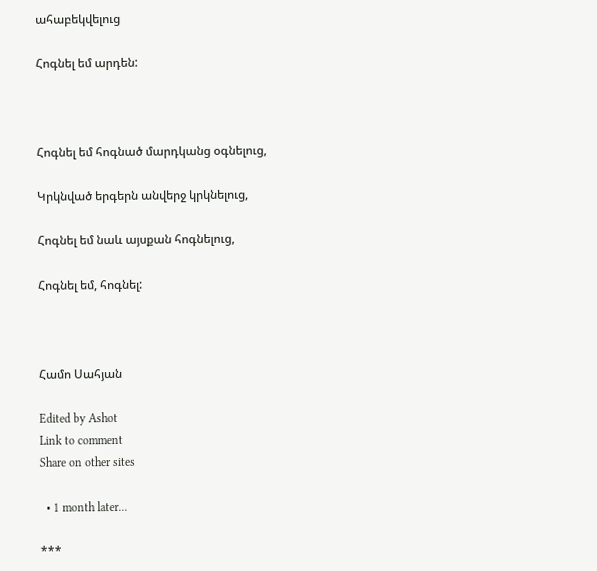ահաբեկվելուց

Հոգնել եմ արդեն:



Հոգնել եմ հոգնած մարդկանց օգնելուց,

Կրկնված երգերն անվերջ կրկնելուց,

Հոգնել եմ նաև այսքան հոգնելուց,

Հոգնել եմ, հոգնել:



Համո Սահյան

Edited by Ashot
Link to comment
Share on other sites

  • 1 month later...

***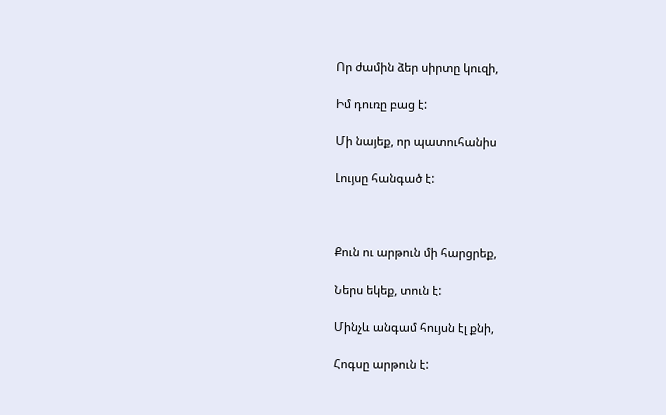Որ ժամին ձեր սիրտը կուզի,

Իմ դուռը բաց է:

Մի նայեք, որ պատուհանիս

Լույսը հանգած է:



Քուն ու արթուն մի հարցրեք,

Ներս եկեք, տուն է:

Մինչև անգամ հույսն էլ քնի,

Հոգսը արթուն է: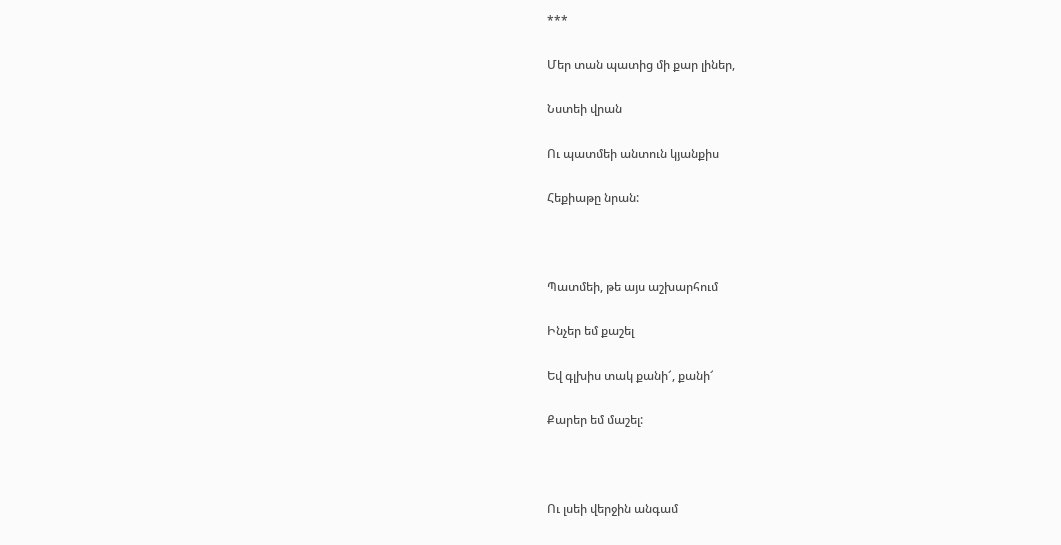***

Մեր տան պատից մի քար լիներ,

Նստեի վրան

Ու պատմեի անտուն կյանքիս

Հեքիաթը նրան:



Պատմեի, թե այս աշխարհում

Ինչեր եմ քաշել

Եվ գլխիս տակ քանի՜, քանի՜

Քարեր եմ մաշել:



Ու լսեի վերջին անգամ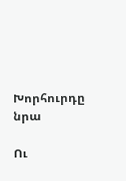Խորհուրդը նրա

Ու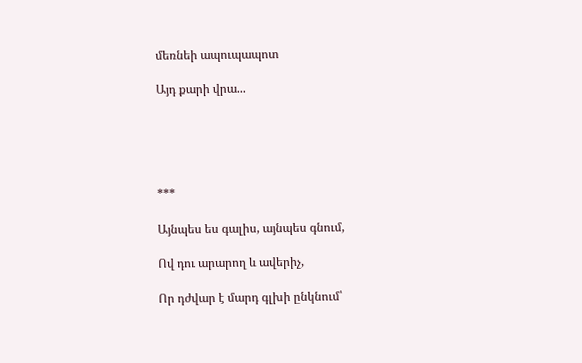մեռնեի ապուպապոտ

Այդ քարի վրա...





***

Այնպես ես գալիս, այնպես գնում,

Ով դու արարող և ավերիչ,

Որ դժվար է մարդ գլխի ընկնում՝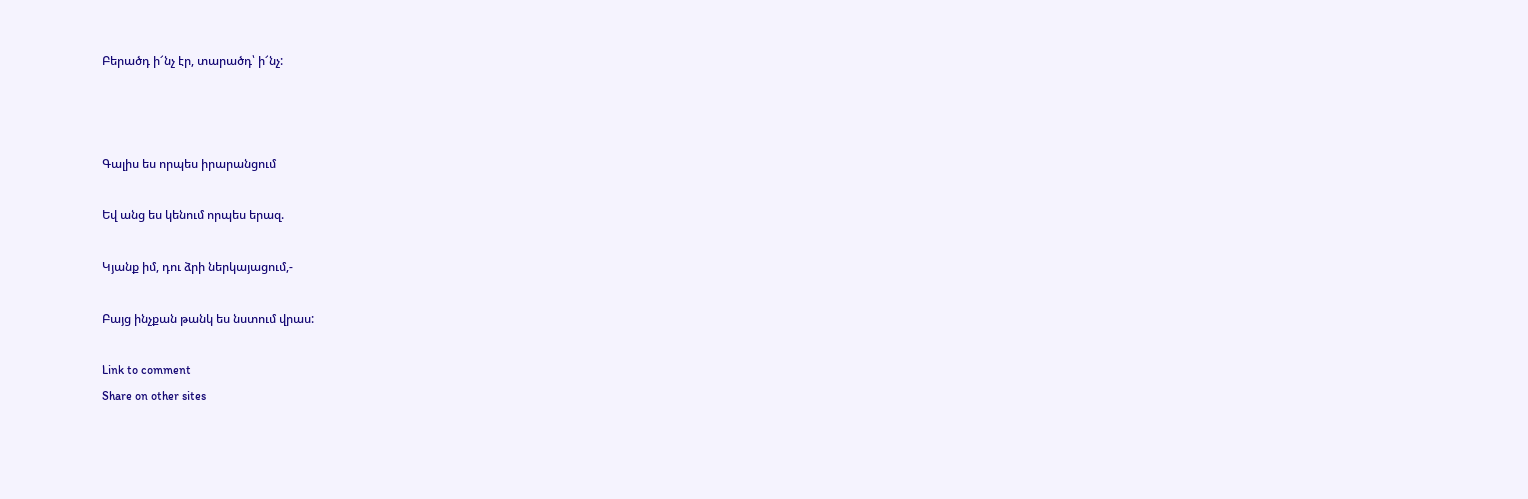Բերածդ ի՜նչ էր, տարածդ՝ ի՜նչ:



Գալիս ես որպես իրարանցում

Եվ անց ես կենում որպես երազ.

Կյանք իմ, դու ձրի ներկայացում,-

Բայց ինչքան թանկ ես նստում վրաս:

Link to comment
Share on other sites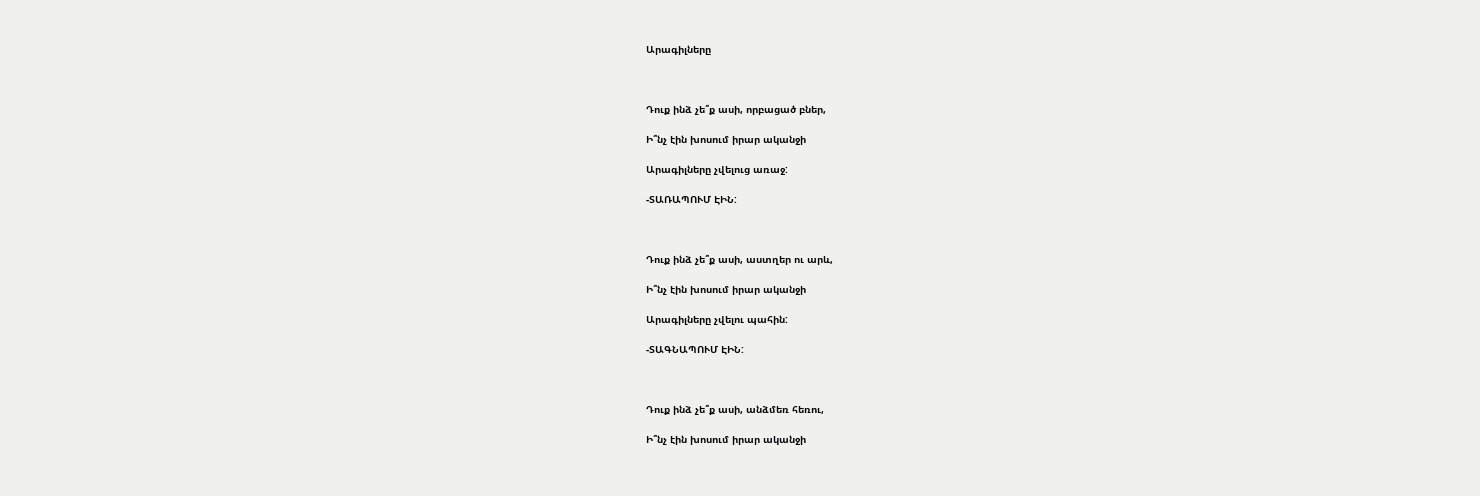Արագիլները



Դուք ինձ չե՞ք ասի, որբացած բներ,

Ի՞նչ էին խոսում իրար ականջի

Արագիլները չվելուց առաջ:

-ՏԱՌԱՊՈՒՄ ԷԻՆ:



Դուք ինձ չե՞ք ասի, աստղեր ու արև,

Ի՞նչ էին խոսում իրար ականջի

Արագիլները չվելու պահին:

-ՏԱԳՆԱՊՈՒՄ ԷԻՆ:



Դուք ինձ չե՞ք ասի, անձմեռ հեռու,

Ի՞նչ էին խոսում իրար ականջի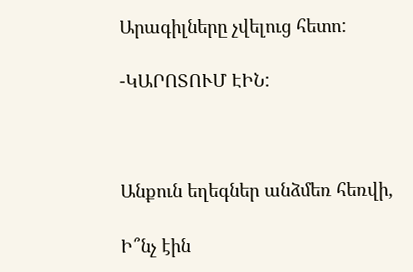Արագիլները չվելուց հետո:

-ԿԱՐՈՏՈՒՄ ԷԻՆ:



Անքուն եղեգներ անձմեռ հեռվի,

Ի՞նչ էին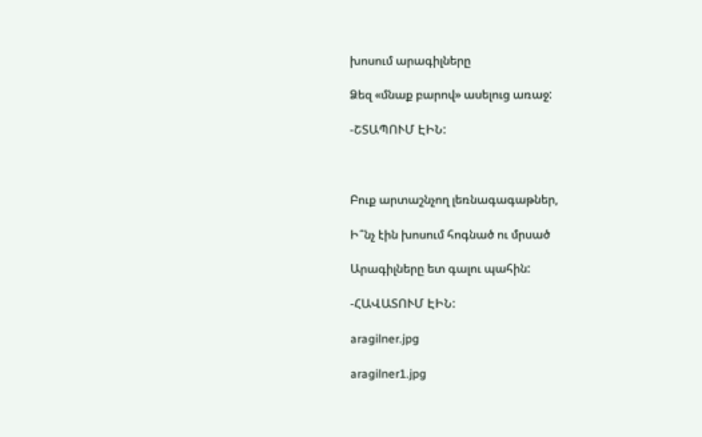խոսում արագիլները

Ձեզ «մնաք բարով» ասելուց առաջ:

-ՇՏԱՊՈՒՄ ԷԻՆ:



Բուք արտաշնչող լեռնագագաթներ,

Ի՞նչ էին խոսում հոգնած ու մրսած

Արագիլները ետ գալու պահին:

-ՀԱՎԱՏՈՒՄ ԷԻՆ:

aragilner.jpg

aragilner1.jpg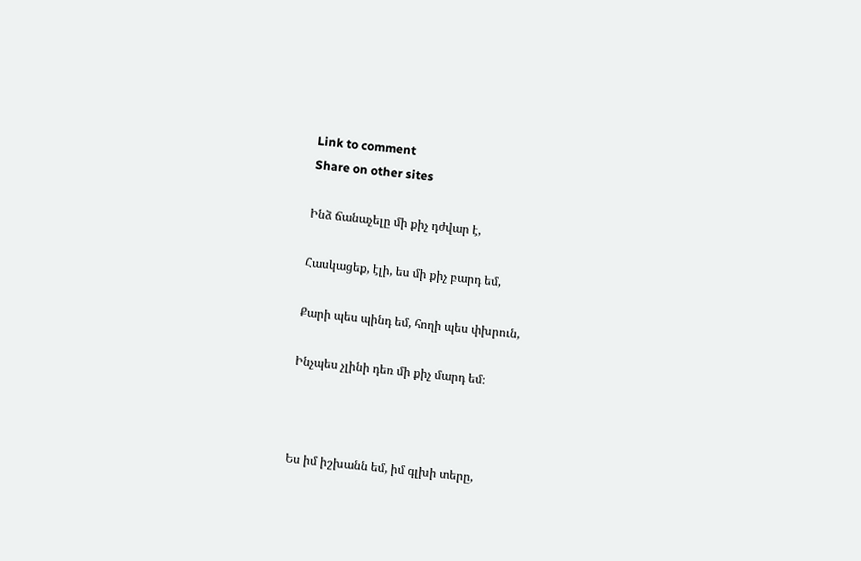Link to comment
Share on other sites

Ինձ ճանաչելը մի քիչ դժվար է,

Հասկացեք, էլի, ես մի քիչ բարդ եմ,

Քարի պես պինդ եմ, հողի պես փխրուն,

Ինչպես չլինի դեռ մի քիչ մարդ եմ։



Ես իմ իշխանն եմ, իմ գլխի տերը,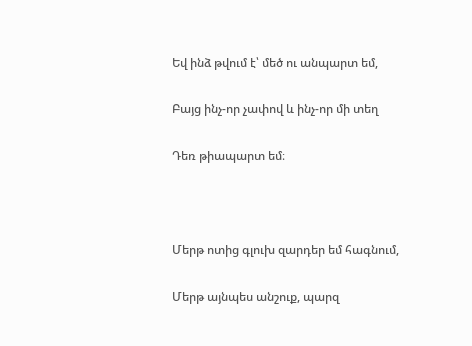Եվ ինձ թվում է՝ մեծ ու անպարտ եմ,

Բայց ինչ-որ չափով և ինչ-որ մի տեղ

Դեռ թիապարտ եմ։



Մերթ ոտից գլուխ զարդեր եմ հագնում,

Մերթ այնպես անշուք, պարզ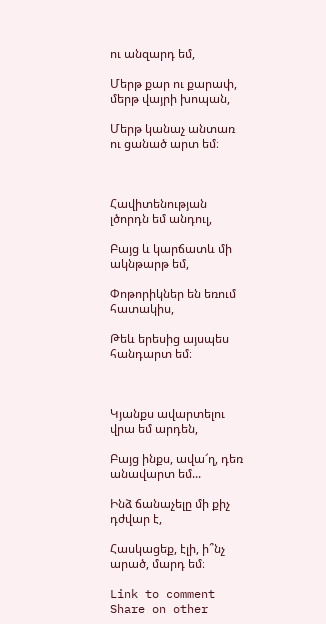ու անզարդ եմ,

Մերթ քար ու քարափ, մերթ վայրի խոպան,

Մերթ կանաչ անտառ ու ցանած արտ եմ։



Հավիտենության լծորդն եմ անդուլ,

Բայց և կարճատև մի ակնթարթ եմ,

Փոթորիկներ են եռում հատակիս,

Թեև երեսից այսպես հանդարտ եմ։



Կյանքս ավարտելու վրա եմ արդեն,

Բայց ինքս, ավա՜ղ, դեռ անավարտ եմ...

Ինձ ճանաչելը մի քիչ դժվար է,

Հասկացեք, էլի, ի՞նչ արած, մարդ եմ։

Link to comment
Share on other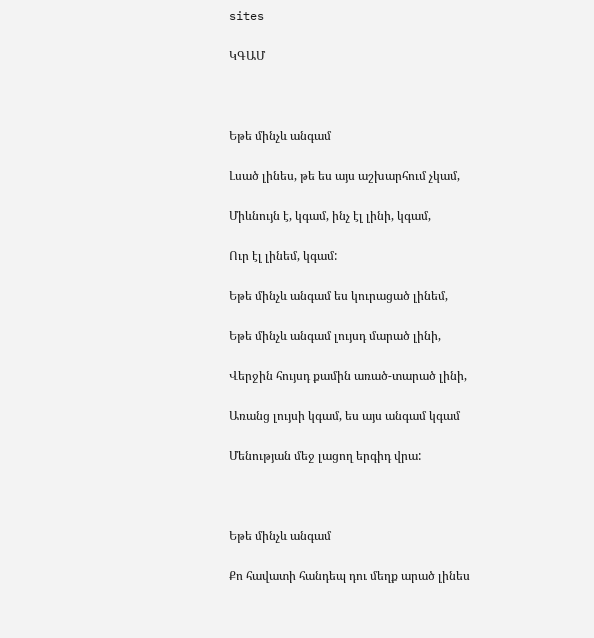sites

ԿԳԱՄ



Եթե մինչև անգամ

Լսած լինես, թե ես այս աշխարհում չկամ,

Միևնույն է, կգամ, ինչ էլ լինի, կգամ,

Ուր էլ լինեմ, կգամ:

Եթե մինչև անգամ ես կուրացած լինեմ,

Եթե մինչև անգամ լույսդ մարած լինի,

Վերջին հույսդ քամին առած-տարած լինի,

Առանց լույսի կգամ, ես այս անգամ կգամ

Մենության մեջ լացող երգիդ վրա:



Եթե մինչև անգամ

Քո հավատի հանդեպ դու մեղք արած լինես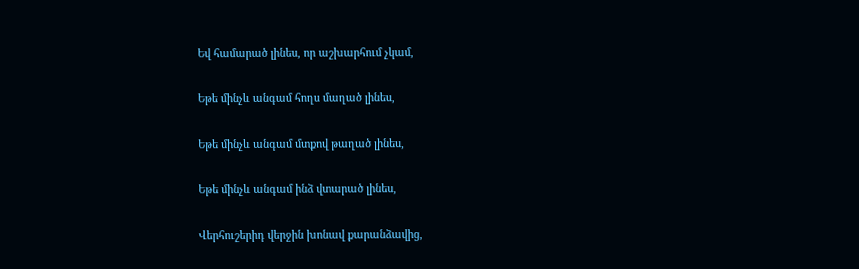Եվ համարած լինես, որ աշխարհում չկամ,

Եթե մինչև անգամ հողս մաղած լինես,

Եթե մինչև անգամ մտքով թաղած լինես,

Եթե մինչև անգամ ինձ վտարած լինես,

Վերհուշերիդ վերջին խոնավ քարանձավից,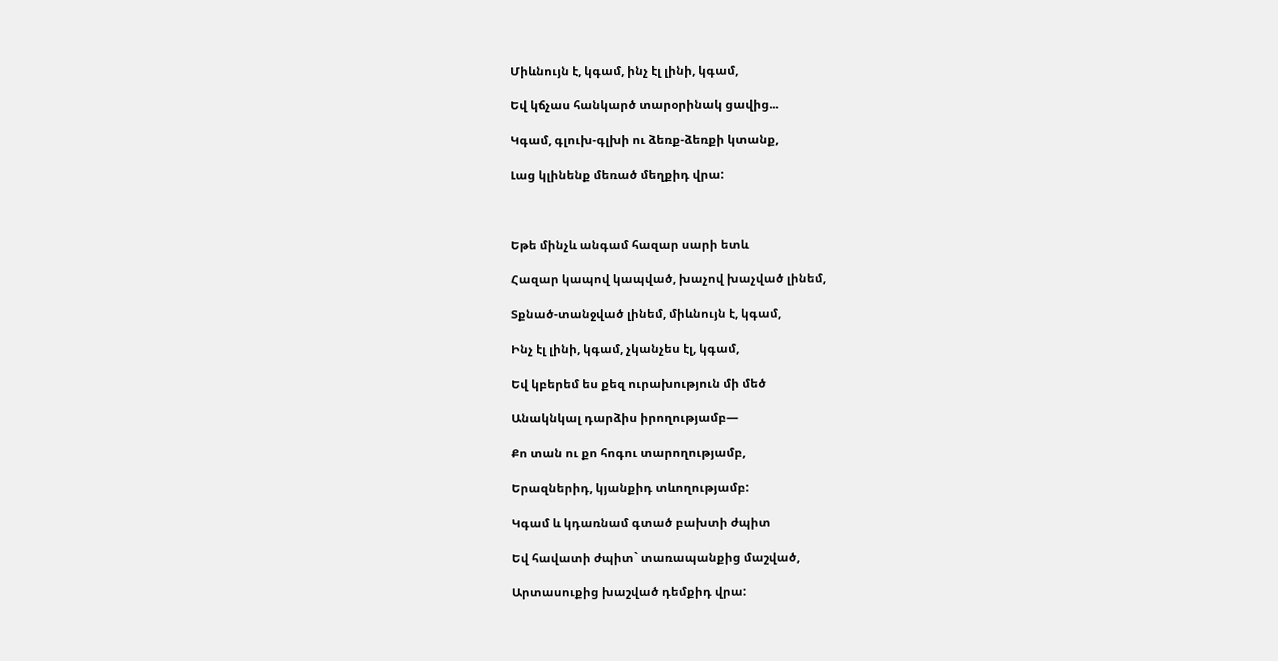Միևնույն է, կգամ, ինչ էլ լինի, կգամ,

Եվ կճչաս հանկարծ տարօրինակ ցավից...

Կգամ, գլուխ-գլխի ու ձեռք-ձեռքի կտանք,

Լաց կլինենք մեռած մեղքիդ վրա:



Եթե մինչև անգամ հազար սարի ետև

Հազար կապով կապված, խաչով խաչված լինեմ,

Տքնած-տանջված լինեմ, միևնույն է, կգամ,

Ինչ էլ լինի, կգամ, չկանչես էլ, կգամ,

Եվ կբերեմ ես քեզ ուրախություն մի մեծ

Անակնկալ դարձիս իրողությամբ—

Քո տան ու քո հոգու տարողությամբ,

Երազներիդ, կյանքիդ տևողությամբ:

Կգամ և կդառնամ գտած բախտի ժպիտ

Եվ հավատի ժպիտ` տառապանքից մաշված,

Արտասուքից խաշված դեմքիդ վրա: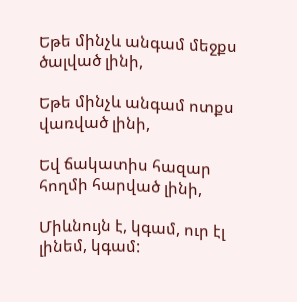Եթե մինչև անգամ մեջքս ծալված լինի,

Եթե մինչև անգամ ոտքս վառված լինի,

Եվ ճակատիս հազար հողմի հարված լինի,

Միևնույն է, կգամ, ուր էլ լինեմ, կգամ: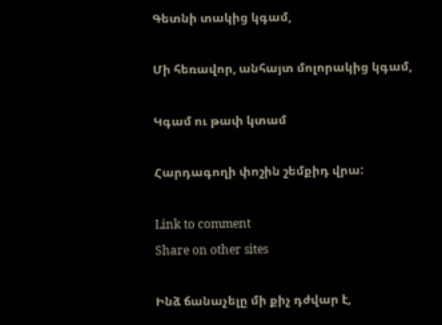Գետնի տակից կգամ,

Մի հեռավոր, անհայտ մոլորակից կգամ,

Կգամ ու թափ կտամ

Հարդագողի փոշին շեմքիդ վրա:

Link to comment
Share on other sites

Ինձ ճանաչելը մի քիչ դժվար է,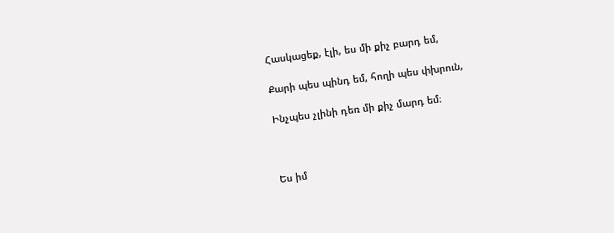Հասկացեք, էլի, ես մի քիչ բարդ եմ,

Քարի պես պինդ եմ, հողի պես փխրուն,

Ինչպես չլինի դեռ մի քիչ մարդ եմ։



Ես իմ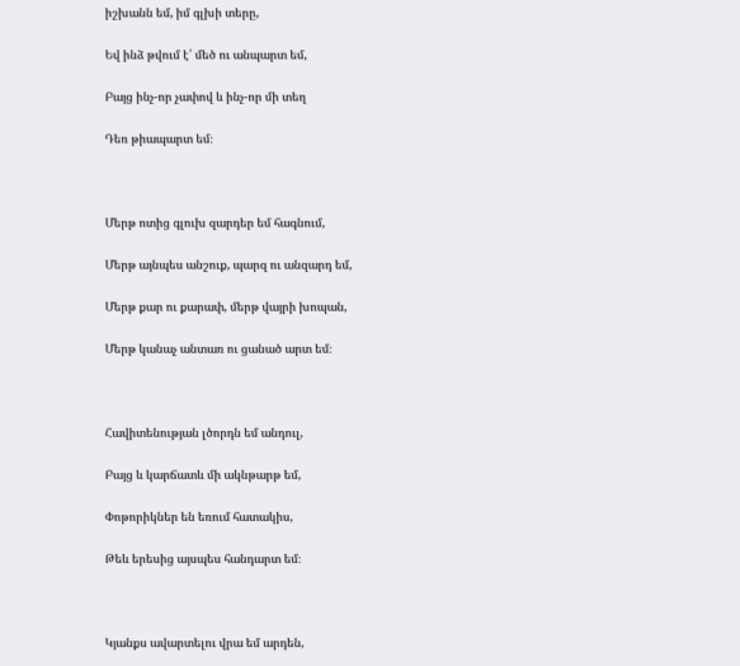իշխանն եմ, իմ գլխի տերը,

Եվ ինձ թվում է՝ մեծ ու անպարտ եմ,

Բայց ինչ-որ չափով և ինչ-որ մի տեղ

Դեռ թիապարտ եմ։



Մերթ ոտից գլուխ զարդեր եմ հագնում,

Մերթ այնպես անշուք, պարզ ու անզարդ եմ,

Մերթ քար ու քարափ, մերթ վայրի խոպան,

Մերթ կանաչ անտառ ու ցանած արտ եմ։



Հավիտենության լծորդն եմ անդուլ,

Բայց և կարճատև մի ակնթարթ եմ,

Փոթորիկներ են եռում հատակիս,

Թեև երեսից այսպես հանդարտ եմ։



Կյանքս ավարտելու վրա եմ արդեն,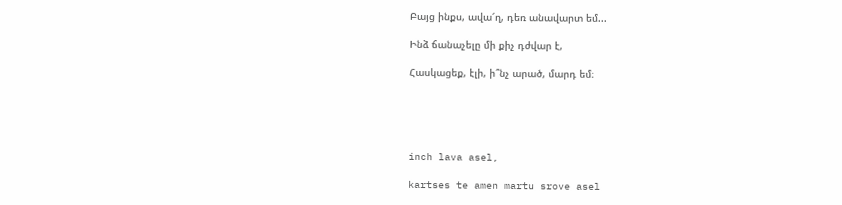Բայց ինքս, ավա՜ղ, դեռ անավարտ եմ...

Ինձ ճանաչելը մի քիչ դժվար է,

Հասկացեք, էլի, ի՞նչ արած, մարդ եմ։





inch lava asel,

kartses te amen martu srove asel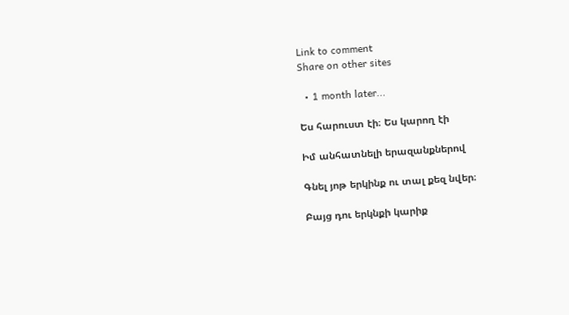Link to comment
Share on other sites

  • 1 month later...

Ես հարուստ էի։ Ես կարող էի

Իմ անհատնելի երազանքներով

Գնել յոթ երկինք ու տալ քեզ նվեր։

Բայց դու երկնքի կարիք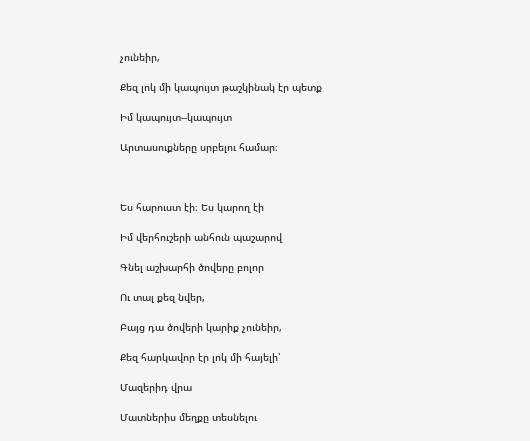չունեիր,

Քեզ լոկ մի կապույտ թաշկինակ էր պետք

Իմ կապույտ--կապույտ

Արտասուքները սրբելու համար։



Ես հարուստ էի։ Ես կարող էի

Իմ վերհուշերի անհուն պաշարով

Գնել աշխարհի ծովերը բոլոր

Ու տալ քեզ նվեր,

Բայց դա ծովերի կարիք չունեիր,

Քեզ հարկավոր էր լոկ մի հայելի՝

Մազերիդ վրա

Մատներիս մեղքը տեսնելու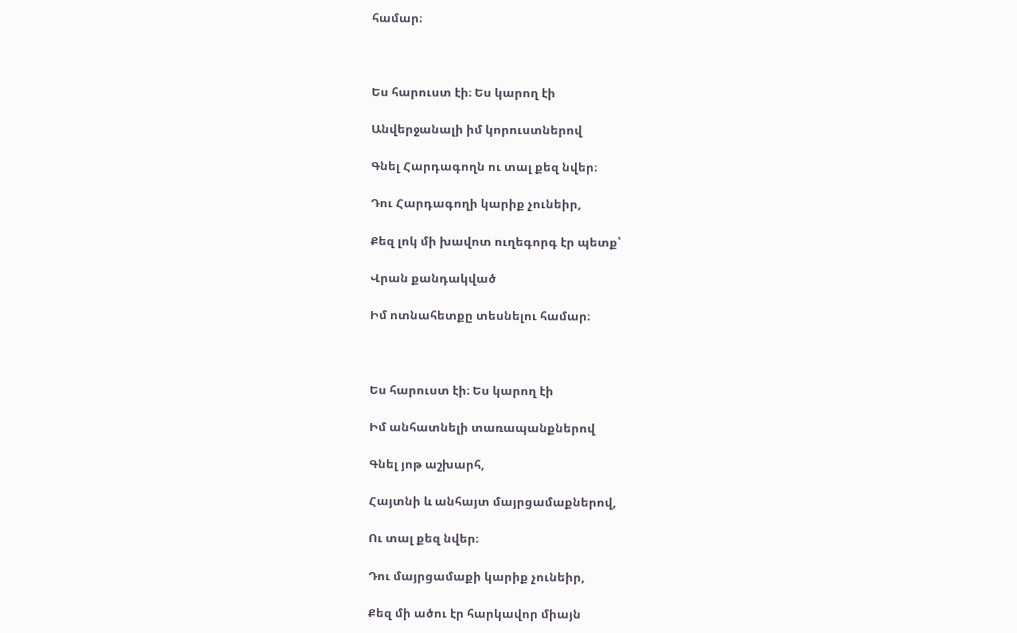համար։



Ես հարուստ էի։ Ես կարող էի

Անվերջանալի իմ կորուստներով

Գնել Հարդագողն ու տալ քեզ նվեր։

Դու Հարդագողի կարիք չունեիր,

Քեզ լոկ մի խավոտ ուղեգորգ էր պետք՝

Վրան քանդակված

Իմ ոտնահետքը տեսնելու համար։



Ես հարուստ էի։ Ես կարող էի

Իմ անհատնելի տառապանքներով

Գնել յոթ աշխարհ,

Հայտնի և անհայտ մայրցամաքներով,

Ու տալ քեզ նվեր։

Դու մայրցամաքի կարիք չունեիր,

Քեզ մի ածու էր հարկավոր միայն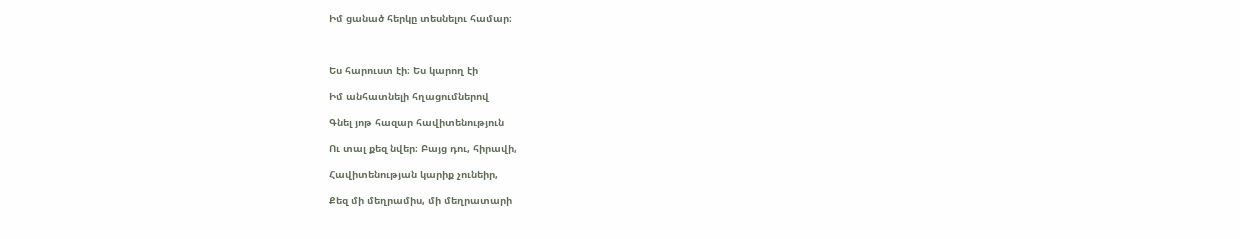Իմ ցանած հերկը տեսնելու համար։



Ես հարուստ էի։ Ես կարող էի

Իմ անհատնելի հղացումներով

Գնել յոթ հազար հավիտենություն

Ու տալ քեզ նվեր։ Բայց դու, հիրավի,

Հավիտենության կարիք չունեիր,

Քեզ մի մեղրամիս, մի մեղրատարի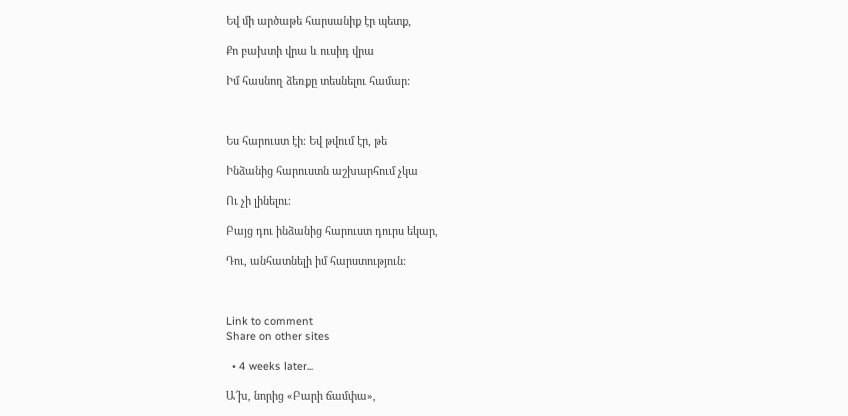Եվ մի արծաթե հարսանիք էր պետք,

Քո բախտի վրա և ուսիդ վրա

Իմ հասնող ձեռքը տեսնելու համար։



Ես հարուստ էի։ Եվ թվում էր, թե

Ինձանից հարուստն աշխարհում չկա

Ու չի լինելու։

Բայց դու ինձանից հարուստ դուրս եկար,

Դու, անհատնելի իմ հարստություն:



Link to comment
Share on other sites

  • 4 weeks later...

Ա՜խ, նորից «Բարի ճամփա»,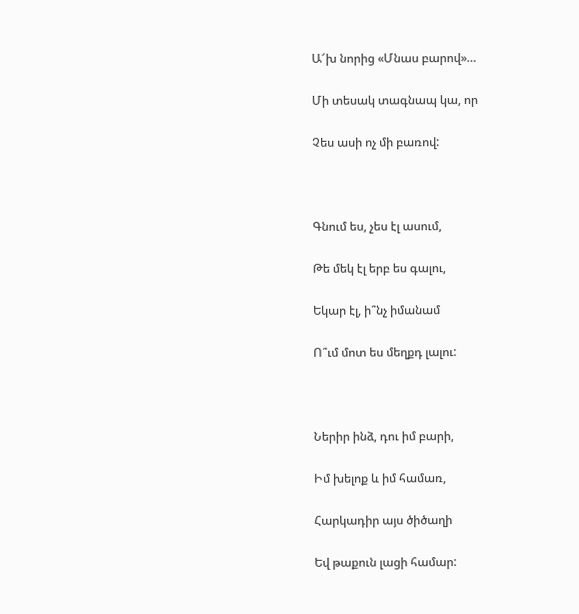Ա՜խ նորից «Մնաս բարով»…

Մի տեսակ տագնապ կա, որ

Չես ասի ոչ մի բառով:



Գնում ես, չես էլ ասում,

Թե մեկ էլ երբ ես գալու,

Եկար էլ, ի՞նչ իմանամ

Ո՞ւմ մոտ ես մեղքդ լալու:



Ներիր ինձ, դու իմ բարի,

Իմ խելոք և իմ համառ,

Հարկադիր այս ծիծաղի

Եվ թաքուն լացի համար: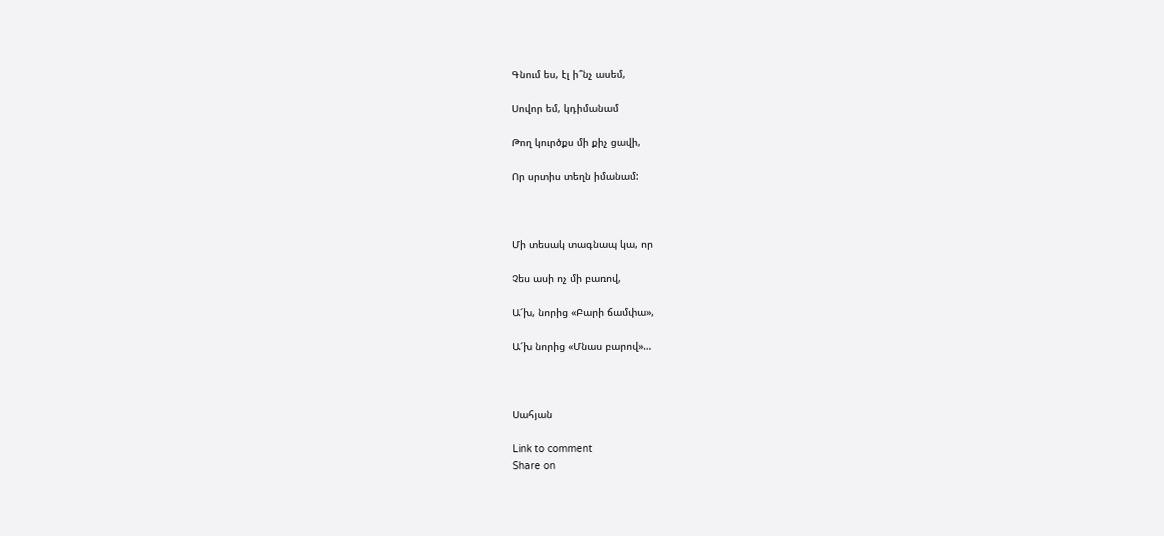Գնում ես, էլ ի՞նչ ասեմ,

Սովոր եմ, կդիմանամ

Թող կուրծքս մի քիչ ցավի,

Որ սրտիս տեղն իմանամ:



Մի տեսակ տագնապ կա, որ

Չես ասի ոչ մի բառով,

Ա՜խ, նորից «Բարի ճամփա»,

Ա՜խ նորից «Մնաս բարով»…



Սահյան

Link to comment
Share on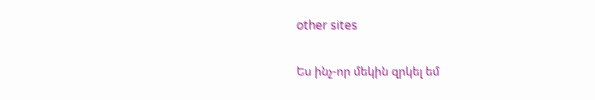other sites

Ես ինչ-որ մեկին զրկել եմ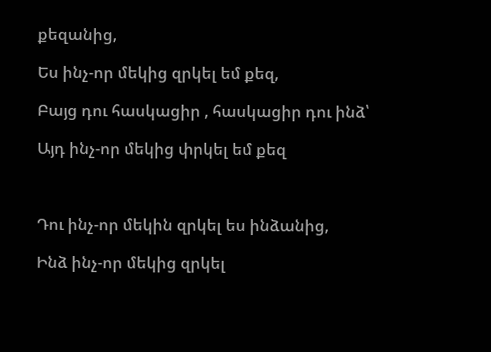քեզանից,

Ես ինչ-որ մեկից զրկել եմ քեզ,

Բայց դու հասկացիր , հասկացիր դու ինձ՝

Այդ ինչ-որ մեկից փրկել եմ քեզ



Դու ինչ-որ մեկին զրկել ես ինձանից,

Ինձ ինչ-որ մեկից զրկել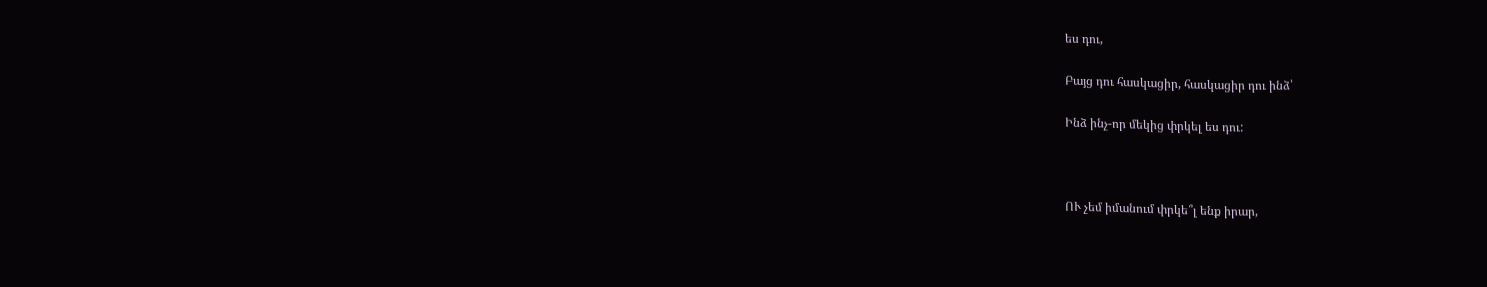ես դու,

Բայց դու հասկացիր, հասկացիր դու ինձ՝

Ինձ ինչ-որ մեկից փրկել ես դու:



ՈՒ չեմ իմանում փրկե՞լ ենք իրար,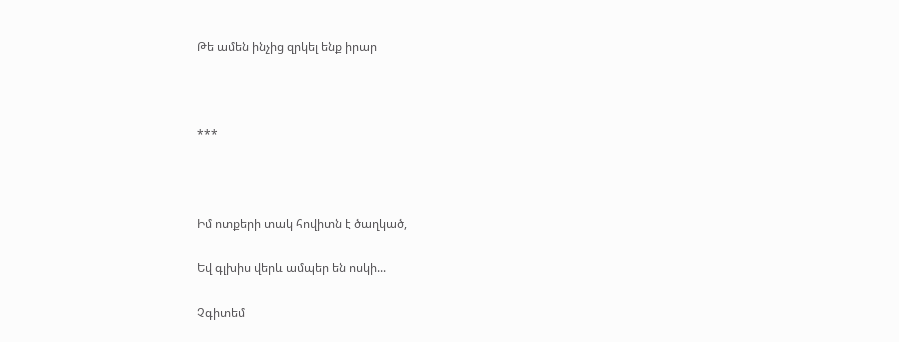Թե ամեն ինչից զրկել ենք իրար



***



Իմ ոտքերի տակ հովիտն է ծաղկած,

Եվ գլխիս վերև ամպեր են ոսկի...

Չգիտեմ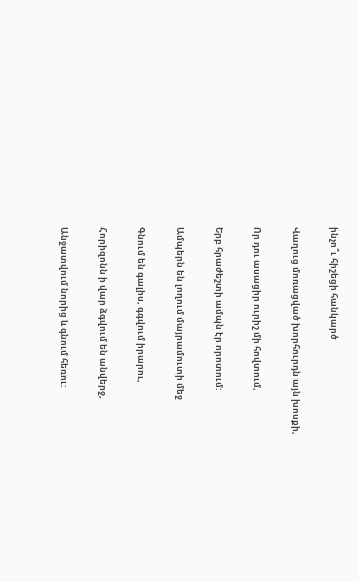ինչո՞ւ հիշեցի հանկարծ

Վաղուց մոռացված խորհուրդն այն խոսքի,

Որ դու ասացիր ուրիշ մի հովտում,

Երբ հրաժեշտի ամպն էր որոտում:

Ամպերն են լողում մայրամուտի մեջ

Գնում են գալիս, գգվում իրարու,

Հորիզոնն ի վար ձգվում են անվերջ,

Անջատվում նորից և գնում հեռու: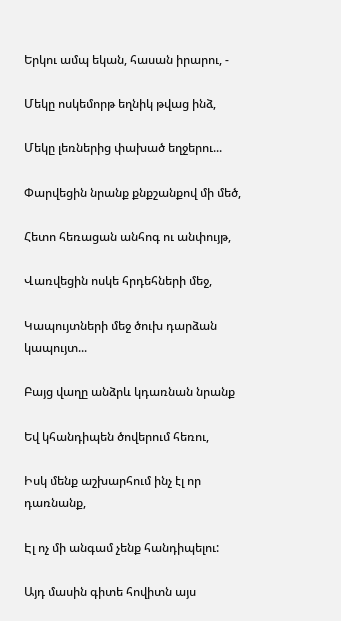Երկու ամպ եկան, հասան իրարու, -

Մեկը ոսկեմորթ եղնիկ թվաց ինձ,

Մեկը լեռներից փախած եղջերու...

Փարվեցին նրանք քնքշանքով մի մեծ,

Հետո հեռացան անհոգ ու անփույթ,

Վառվեցին ոսկե հրդեհների մեջ,

Կապույտների մեջ ծուխ դարձան կապույտ...

Բայց վաղը անձրև կդառնան նրանք

Եվ կհանդիպեն ծովերում հեռու,

Իսկ մենք աշխարհում ինչ էլ որ դառնանք,

Էլ ոչ մի անգամ չենք հանդիպելու:

Այդ մասին գիտե հովիտն այս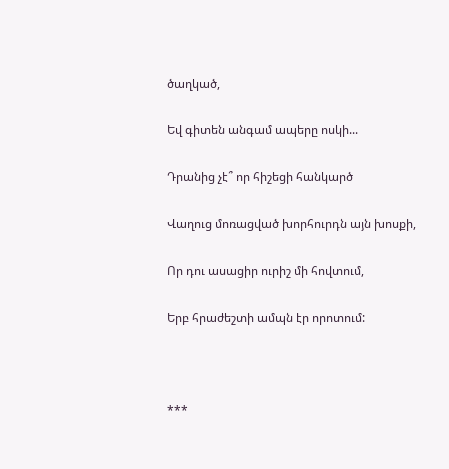ծաղկած,

Եվ գիտեն անգամ ապերը ոսկի...

Դրանից չէ՞ որ հիշեցի հանկարծ

Վաղուց մոռացված խորհուրդն այն խոսքի,

Որ դու ասացիր ուրիշ մի հովտում,

Երբ հրաժեշտի ամպն էր որոտում:



***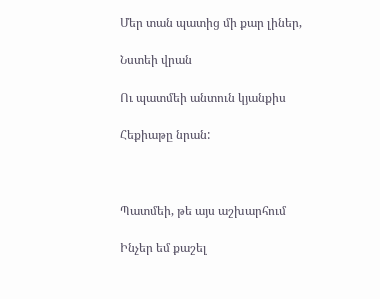Մեր տան պատից մի քար լիներ,

Նստեի վրան

Ու պատմեի անտուն կյանքիս

Հեքիաթը նրան:



Պատմեի, թե այս աշխարհում

Ինչեր եմ քաշել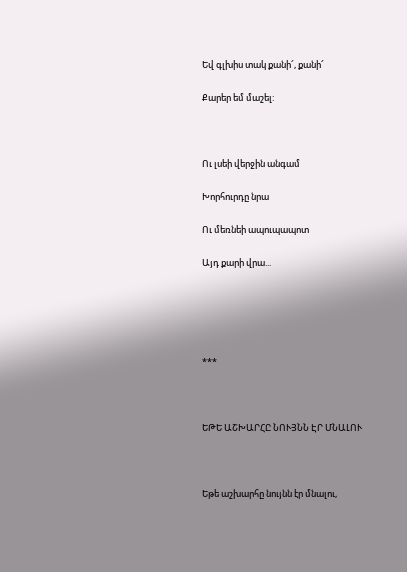Եվ գլխիս տակ քանի՜, քանի՜

Քարեր եմ մաշել:



Ու լսեի վերջին անգամ

Խորհուրդը նրա

Ու մեռնեի ապուպապոտ

Այդ քարի վրա...





***



ԵԹԵ ԱՇԽԱՐՀԸ ՆՈՒՅՆՆ ԷՐ ՄՆԱԼՈՒ



Եթե աշխարհը նույնն էր մնալու,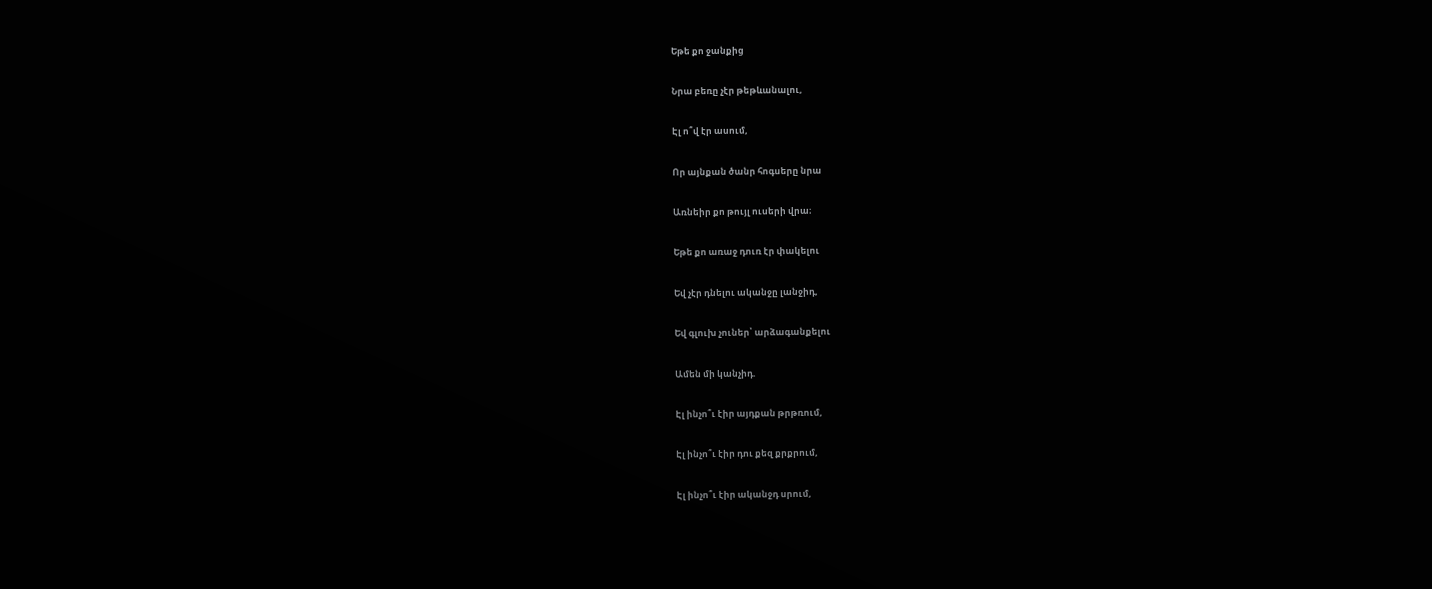Եթե քո ջանքից

Նրա բեռը չէր թեթևանալու,

Էլ ո՞վ էր ասում,

Որ այնքան ծանր հոգսերը նրա

Առնեիր քո թույլ ուսերի վրա։

Եթե քո առաջ դուռ էր փակելու

Եվ չէր դնելու ականջը լանջիդ,

Եվ գլուխ չուներ՝ արձագանքելու

Ամեն մի կանչիդ.

Էլ ինչո՞ւ էիր այդքան թրթռում,

Էլ ինչո՞ւ էիր դու քեզ քրքրում,

Էլ ինչո՞ւ էիր ականջդ սրում,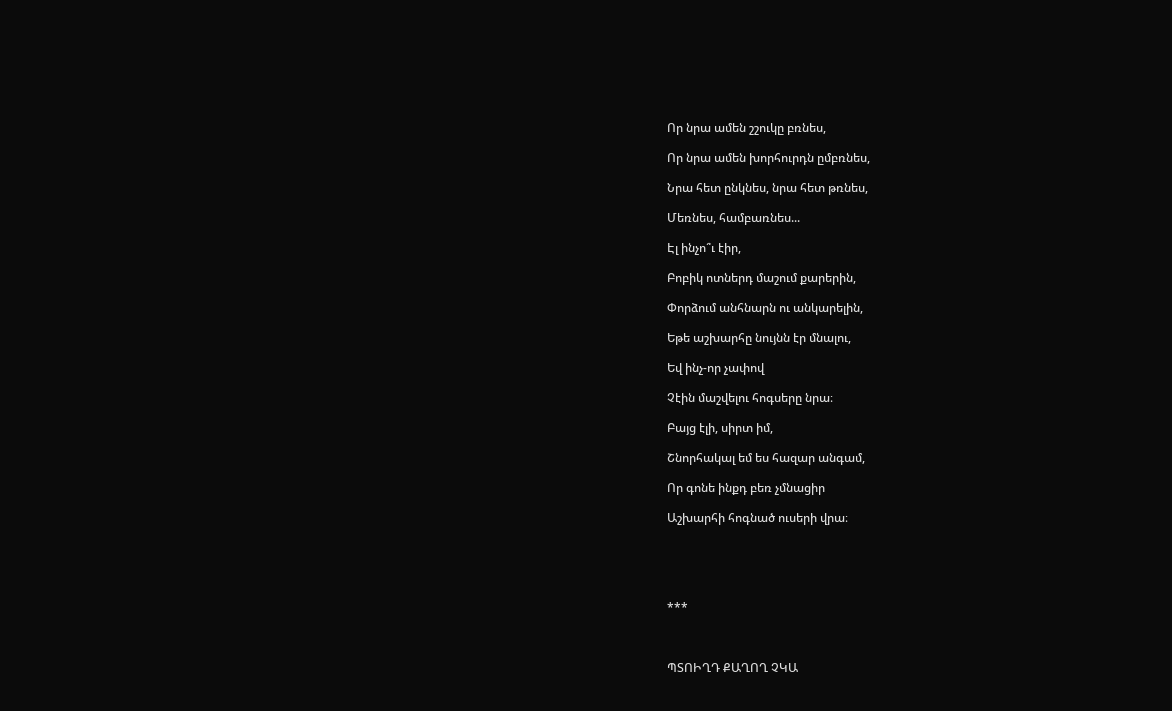Որ նրա ամեն շշուկը բռնես,

Որ նրա ամեն խորհուրդն ըմբռնես,

Նրա հետ ընկնես, նրա հետ թռնես,

Մեռնես, համբառնես...

Էլ ինչո՞ւ էիր,

Բոբիկ ոտներդ մաշում քարերին,

Փորձում անհնարն ու անկարելին,

Եթե աշխարհը նույնն էր մնալու,

Եվ ինչ-որ չափով

Չէին մաշվելու հոգսերը նրա։

Բայց էլի, սիրտ իմ,

Շնորհակալ եմ ես հազար անգամ,

Որ գոնե ինքդ բեռ չմնացիր

Աշխարհի հոգնած ուսերի վրա։





***



ՊՏՈԻՂԴ ՔԱՂՈՂ ՉԿԱ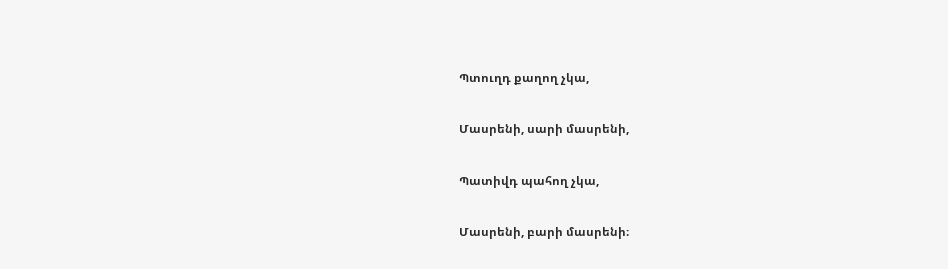Պտուղդ քաղող չկա,

Մասրենի, սարի մասրենի,

Պատիվդ պահող չկա,

Մասրենի, բարի մասրենի։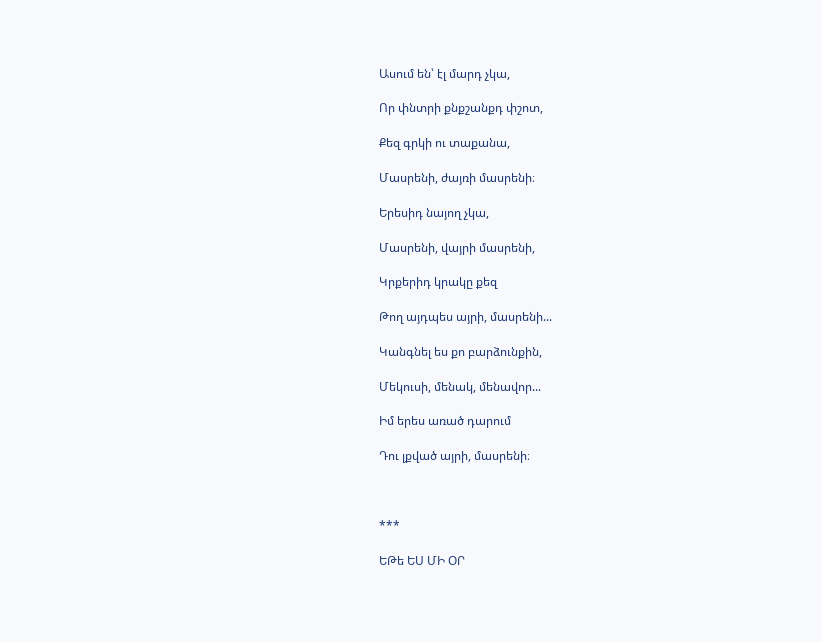Ասում են՝ էլ մարդ չկա,

Որ փնտրի քնքշանքդ փշոտ,

Քեզ գրկի ու տաքանա,

Մասրենի, ժայռի մասրենի։

Երեսիդ նայող չկա,

Մասրենի, վայրի մասրենի,

Կրքերիդ կրակը քեզ

Թող այդպես այրի, մասրենի...

Կանգնել ես քո բարձունքին,

Մեկուսի, մենակ, մենավոր...

Իմ երես առած դարում

Դու լքված այրի, մասրենի։



***

ԵԹե ԵՍ ՄԻ ՕՐ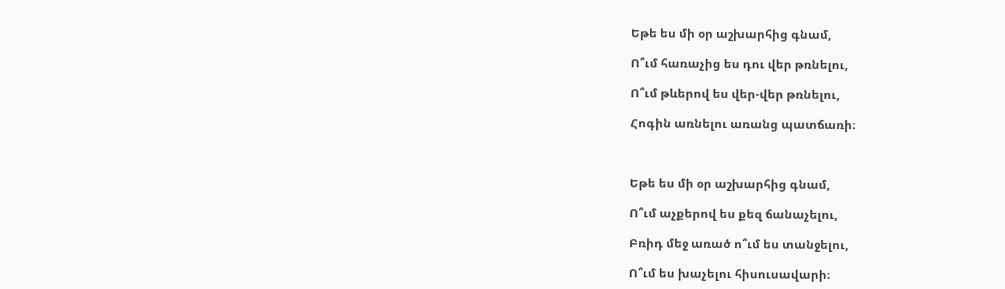Եթե ես մի օր աշխարհից գնամ,

Ո՞ւմ հառաչից ես դու վեր թռնելու,

Ո՞ւմ թևերով ես վեր-վեր թռնելու,

Հոգին առնելու առանց պատճառի։



Եթե ես մի օր աշխարհից գնամ,

Ո՞ւմ աչքերով ես քեզ ճանաչելու,

Բռիդ մեջ առած ո՞ւմ ես տանջելու,

Ո՞ւմ ես խաչելու հիսուսավարի։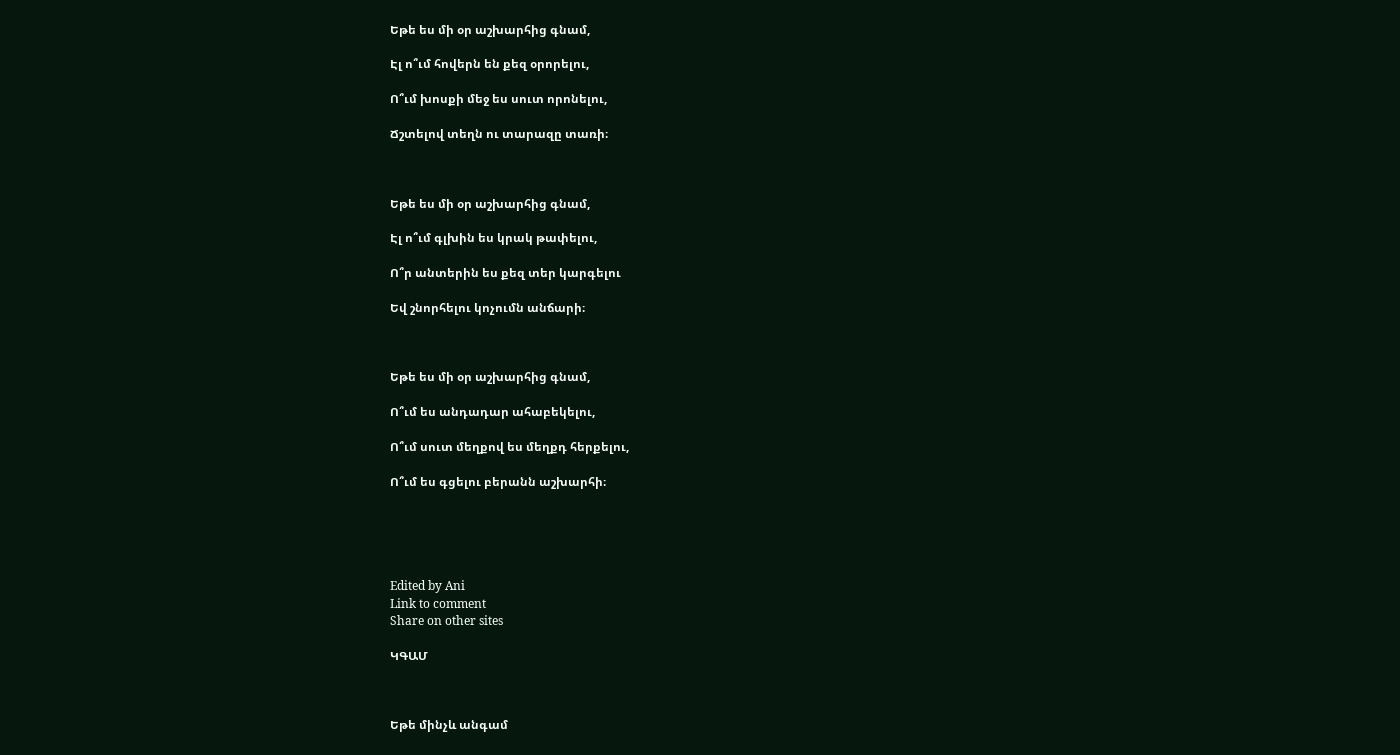Եթե ես մի օր աշխարհից գնամ,

Էլ ո՞ւմ հովերն են քեզ օրորելու,

Ո՞ւմ խոսքի մեջ ես սուտ որոնելու,

Ճշտելով տեղն ու տարազը տառի։



Եթե ես մի օր աշխարհից գնամ,

Էլ ո՞ւմ գլխին ես կրակ թափելու,

Ո՞ր անտերին ես քեզ տեր կարգելու

Եվ շնորհելու կոչումն անճարի։



Եթե ես մի օր աշխարհից գնամ,

Ո՞ւմ ես անդադար ահաբեկելու,

Ո՞ւմ սուտ մեղքով ես մեղքդ հերքելու,

Ո՞ւմ ես գցելու բերանն աշխարհի։





Edited by Ani
Link to comment
Share on other sites

ԿԳԱՄ



Եթե մինչև անգամ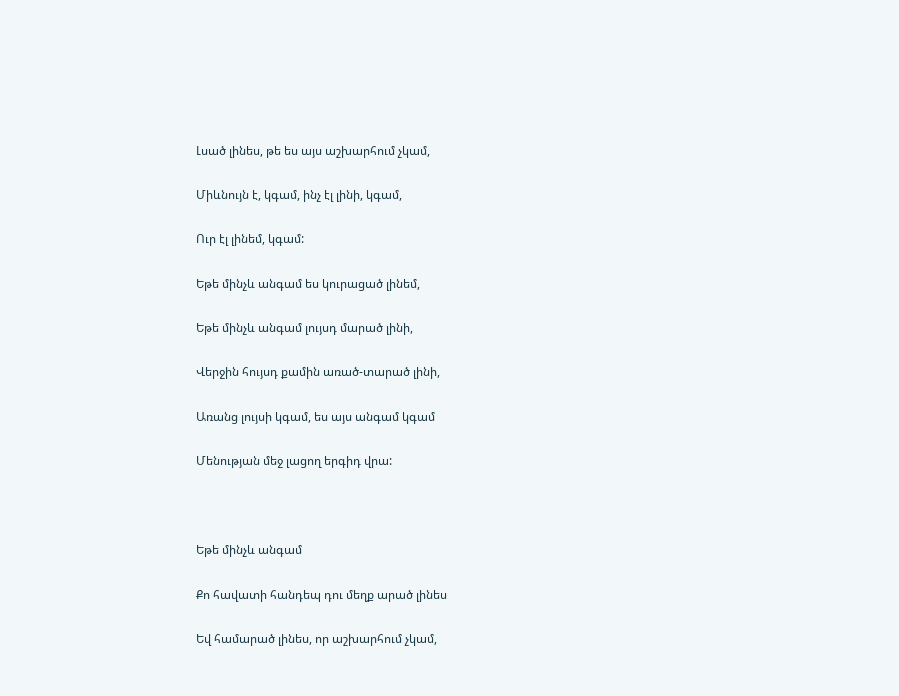Լսած լինես, թե ես այս աշխարհում չկամ,

Միևնույն է, կգամ, ինչ էլ լինի, կգամ,

Ուր էլ լինեմ, կգամ:

Եթե մինչև անգամ ես կուրացած լինեմ,

Եթե մինչև անգամ լույսդ մարած լինի,

Վերջին հույսդ քամին առած-տարած լինի,

Առանց լույսի կգամ, ես այս անգամ կգամ

Մենության մեջ լացող երգիդ վրա:



Եթե մինչև անգամ

Քո հավատի հանդեպ դու մեղք արած լինես

Եվ համարած լինես, որ աշխարհում չկամ,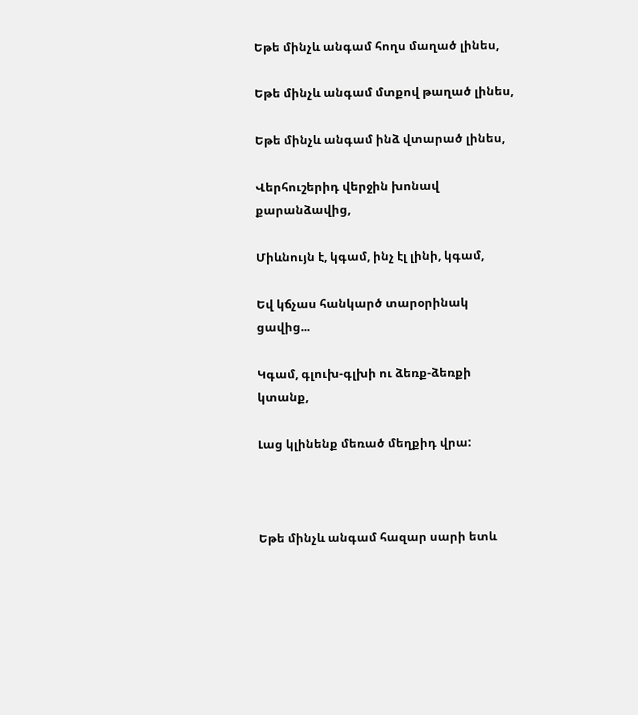Եթե մինչև անգամ հողս մաղած լինես,

Եթե մինչև անգամ մտքով թաղած լինես,

Եթե մինչև անգամ ինձ վտարած լինես,

Վերհուշերիդ վերջին խոնավ քարանձավից,

Միևնույն է, կգամ, ինչ էլ լինի, կգամ,

Եվ կճչաս հանկարծ տարօրինակ ցավից...

Կգամ, գլուխ-գլխի ու ձեռք-ձեռքի կտանք,

Լաց կլինենք մեռած մեղքիդ վրա:



Եթե մինչև անգամ հազար սարի ետև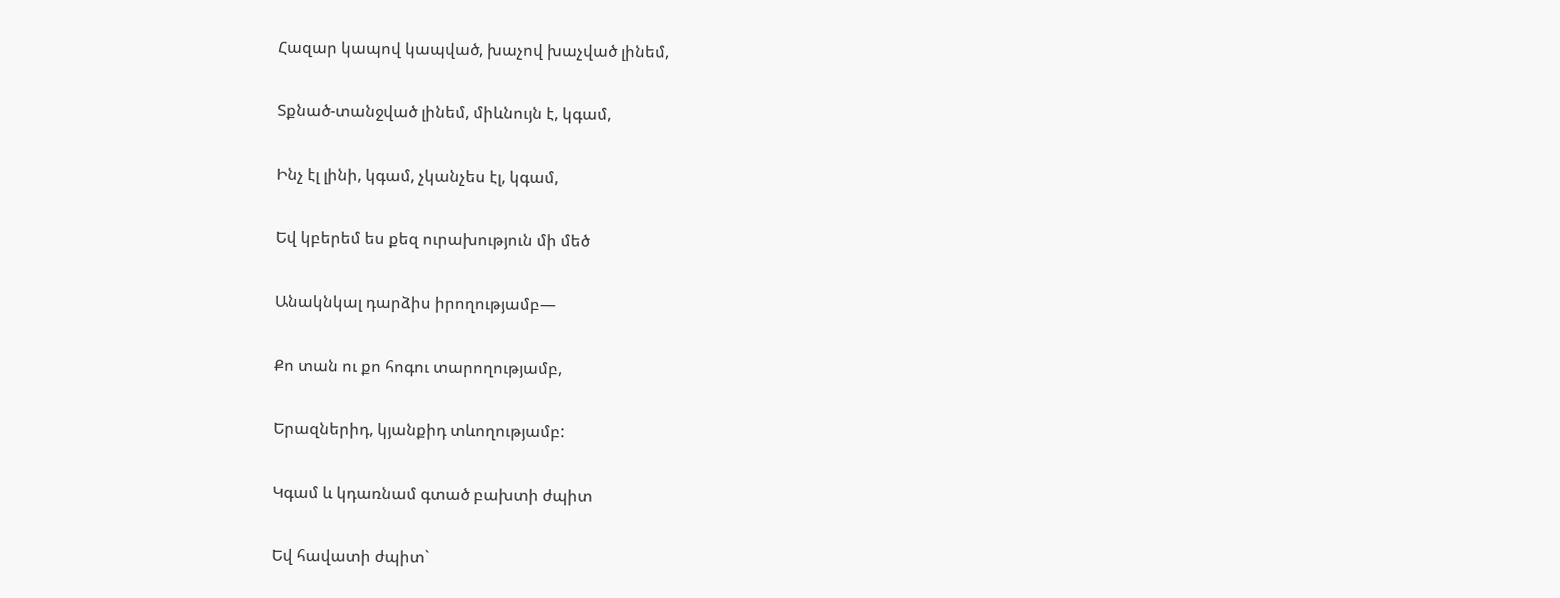Հազար կապով կապված, խաչով խաչված լինեմ,

Տքնած-տանջված լինեմ, միևնույն է, կգամ,

Ինչ էլ լինի, կգամ, չկանչես էլ, կգամ,

Եվ կբերեմ ես քեզ ուրախություն մի մեծ

Անակնկալ դարձիս իրողությամբ—

Քո տան ու քո հոգու տարողությամբ,

Երազներիդ, կյանքիդ տևողությամբ:

Կգամ և կդառնամ գտած բախտի ժպիտ

Եվ հավատի ժպիտ`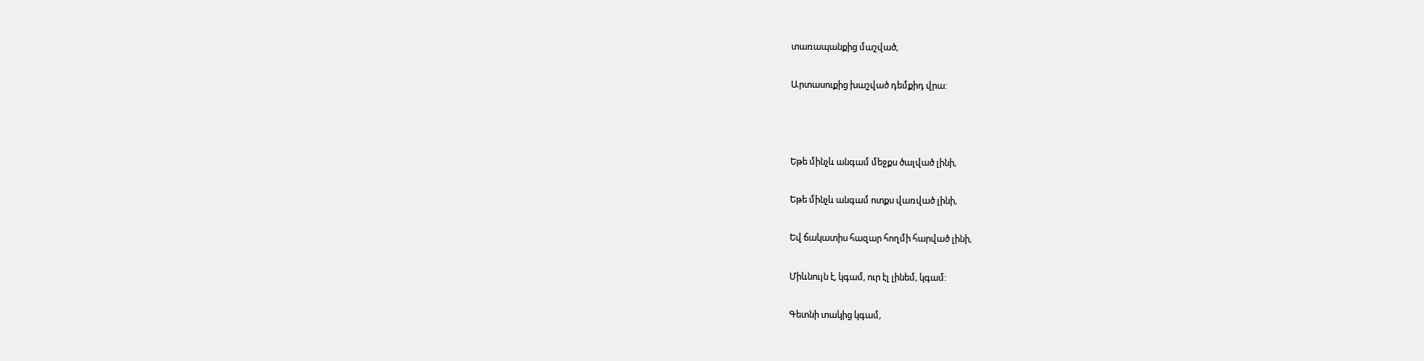տառապանքից մաշված,

Արտասուքից խաշված դեմքիդ վրա:



Եթե մինչև անգամ մեջքս ծալված լինի,

Եթե մինչև անգամ ոտքս վառված լինի,

Եվ ճակատիս հազար հողմի հարված լինի,

Միևնույն է, կգամ, ուր էլ լինեմ, կգամ:

Գետնի տակից կգամ,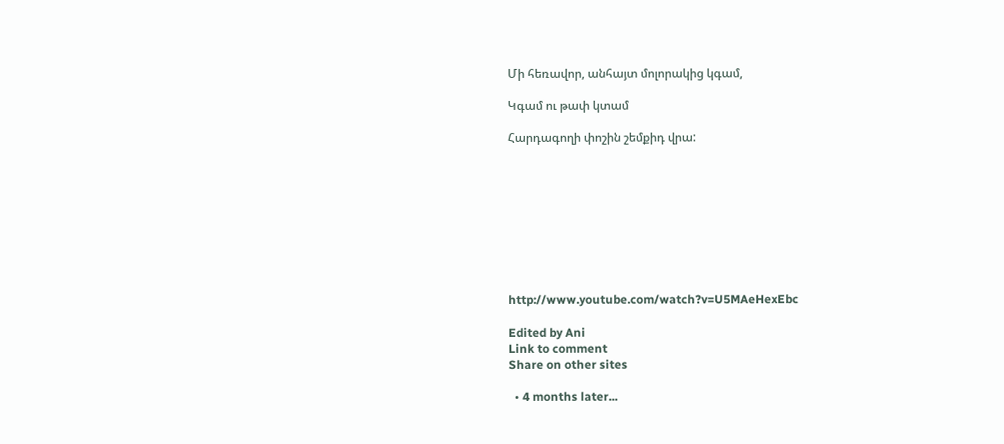Մի հեռավոր, անհայտ մոլորակից կգամ,

Կգամ ու թափ կտամ

Հարդագողի փոշին շեմքիդ վրա:









http://www.youtube.com/watch?v=U5MAeHexEbc

Edited by Ani
Link to comment
Share on other sites

  • 4 months later...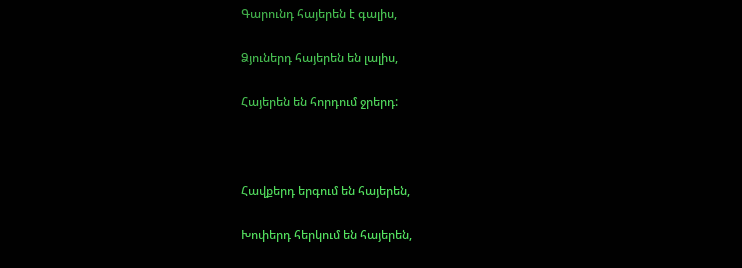Գարունդ հայերեն է գալիս,

Ձյուներդ հայերեն են լալիս,

Հայերեն են հորդում ջրերդ:



Հավքերդ երգում են հայերեն,

Խոփերդ հերկում են հայերեն,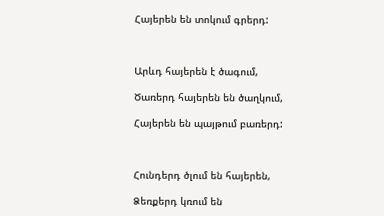Հայերեն են տոկում գրերդ:



Արևդ հայերեն է ծագում,

Ծառերդ հայերեն են ծաղկում,

Հայերեն են պայթում բառերդ:



Հունդերդ ծլում են հայերեն,

Ձեռքերդ կռում են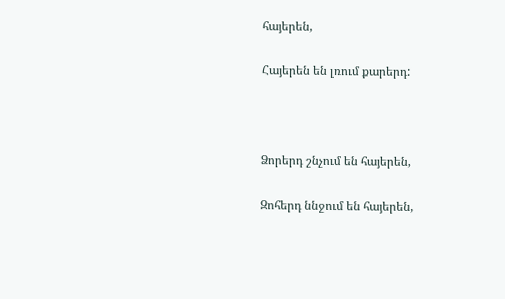հայերեն,

Հայերեն են լռում քարերդ:



Ձորերդ շնչում են հայերեն,

Զոհերդ ննջում են հայերեն,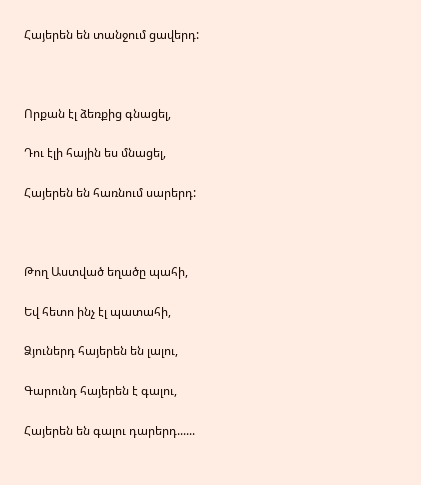Հայերեն են տանջում ցավերդ:



Որքան էլ ձեռքից գնացել,

Դու էլի հային ես մնացել,

Հայերեն են հառնում սարերդ:



Թող Աստված եղածը պահի,

Եվ հետո ինչ էլ պատահի,

Ձյուներդ հայերեն են լալու,

Գարունդ հայերեն է գալու,

Հայերեն են գալու դարերդ......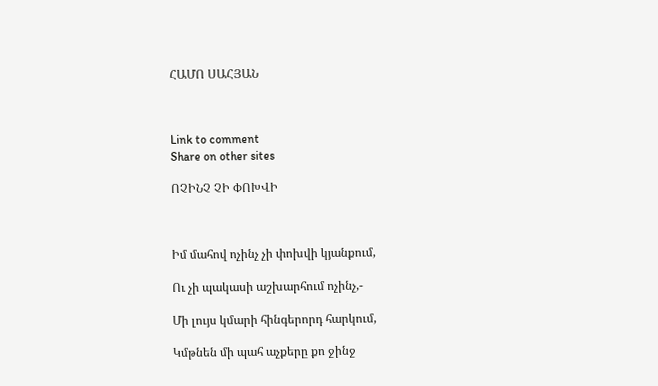ՀԱՄՈ ՍԱՀՅԱՆ



Link to comment
Share on other sites

ՈՉԻՆՉ ՉԻ ՓՈԽՎԻ



Իմ մահով ոչինչ չի փոխվի կյանքում,

Ու չի պակասի աշխարհում ոչինչ,-

Մի լույս կմարի հինգերորդ հարկում,

Կմթնեն մի պահ աչքերը քո ջինջ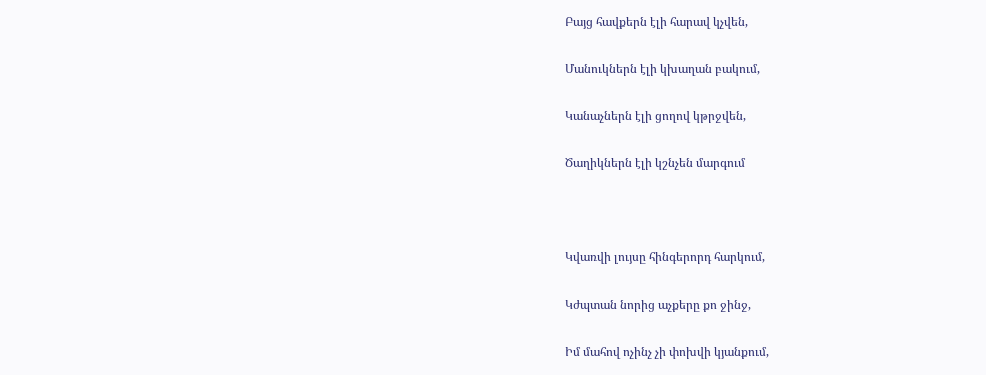Բայց հավքերն էլի հարավ կչվեն,

Մանուկներն էլի կխաղան բակում,

Կանաչներն էլի ցողով կթրջվեն,

Ծաղիկներն էլի կշնչեն մարգում



Կվառվի լույսը հինգերորդ հարկում,

Կժպտան նորից աչքերը քո ջինջ,

Իմ մահով ոչինչ չի փոխվի կյանքում,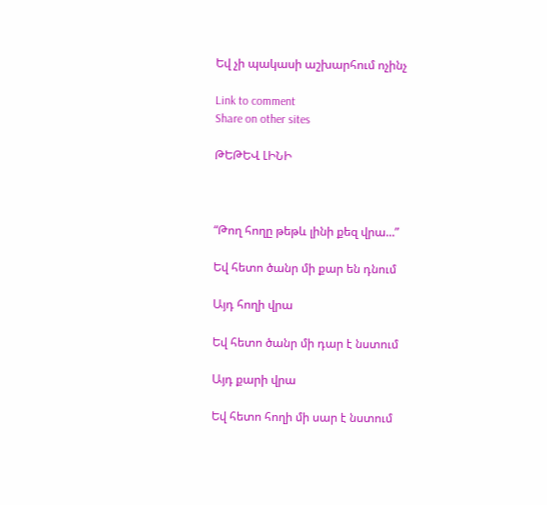Եվ չի պակասի աշխարհում ոչինչ

Link to comment
Share on other sites

ԹԵԹԵՎ ԼԻՆԻ



“Թող հողը թեթև լինի քեզ վրա...”

Եվ հետո ծանր մի քար են դնում

Այդ հողի վրա

Եվ հետո ծանր մի դար է նստում

Այդ քարի վրա

Եվ հետո հողի մի սար է նստում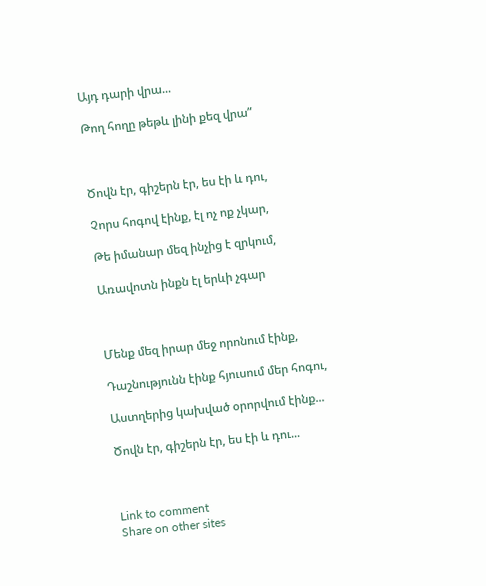Այդ դարի վրա...

Թող հողը թեթև լինի քեզ վրա”



Ծովն էր, գիշերն էր, ես էի և դու,

Չորս հոգով էինք, էլ ոչ ոք չկար,

Թե իմանար մեզ ինչից է զրկում,

Առավոտն ինքն էլ երևի չգար



Մենք մեզ իրար մեջ որոնում էինք,

Դաշնությունն էինք հյուսում մեր հոգու,

Աստղերից կախված օրորվում էինք...

Ծովն էր, գիշերն էր, ես էի և դու...



Link to comment
Share on other sites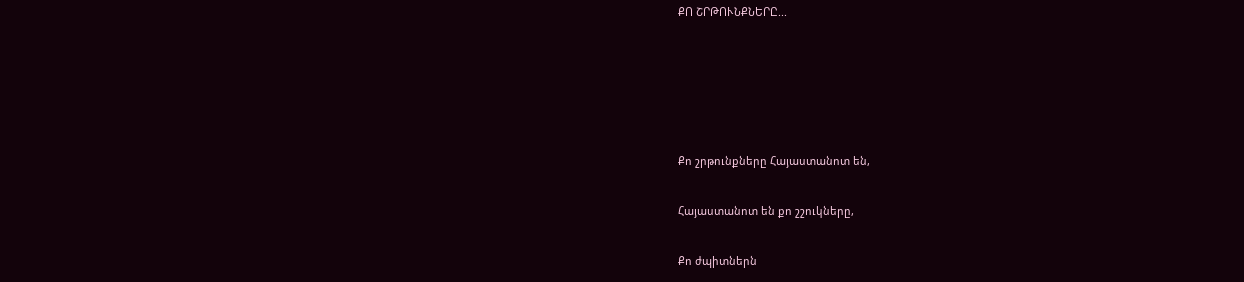ՔՈ ՇՐԹՈՒՆՔՆԵՐԸ...





Քո շրթունքները Հայաստանոտ են,

Հայաստանոտ են քո շշուկները,

Քո ժպիտներն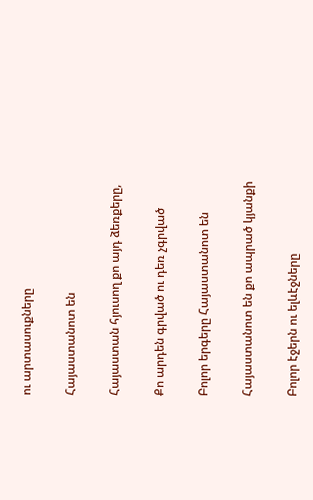ու արտասուքները

Հայաստանոտ են

Հայաստան հյուսող քո այդ ձեռքերը,

Քո արդեն գրված ու դեռ չգրված

Բոլոր երգերը Հայաստանոտ են

Հայաստանոտ են քո ապրած կյանքի

Բոլոր էջերն ու ելևէջները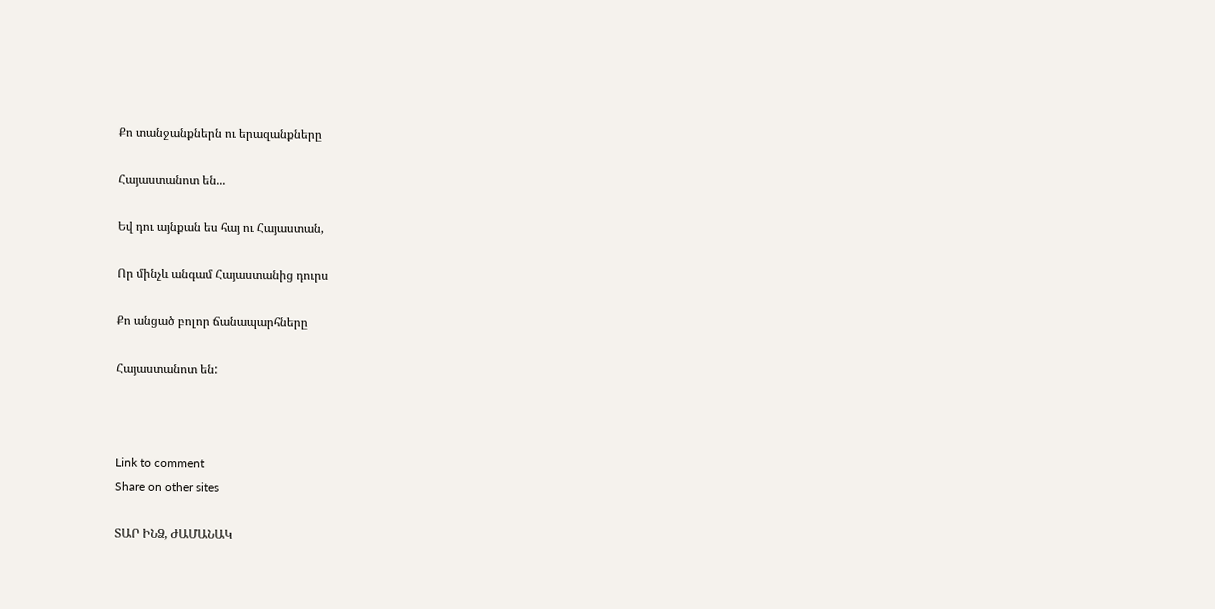Քո տանջանքներն ու երազանքները

Հայաստանոտ են...

Եվ դու այնքան ես հայ ու Հայաստան,

Որ մինչև անգամ Հայաստանից դուրս

Քո անցած բոլոր ճանապարհները

Հայաստանոտ են:



Link to comment
Share on other sites

ՏԱՐ ԻՆՁ, ԺԱՄԱՆԱԿ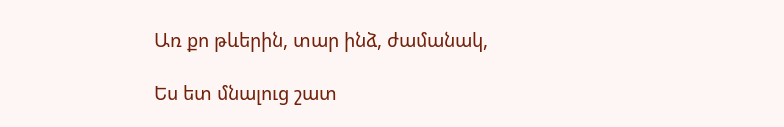Առ քո թևերին, տար ինձ, ժամանակ,

Ես ետ մնալուց շատ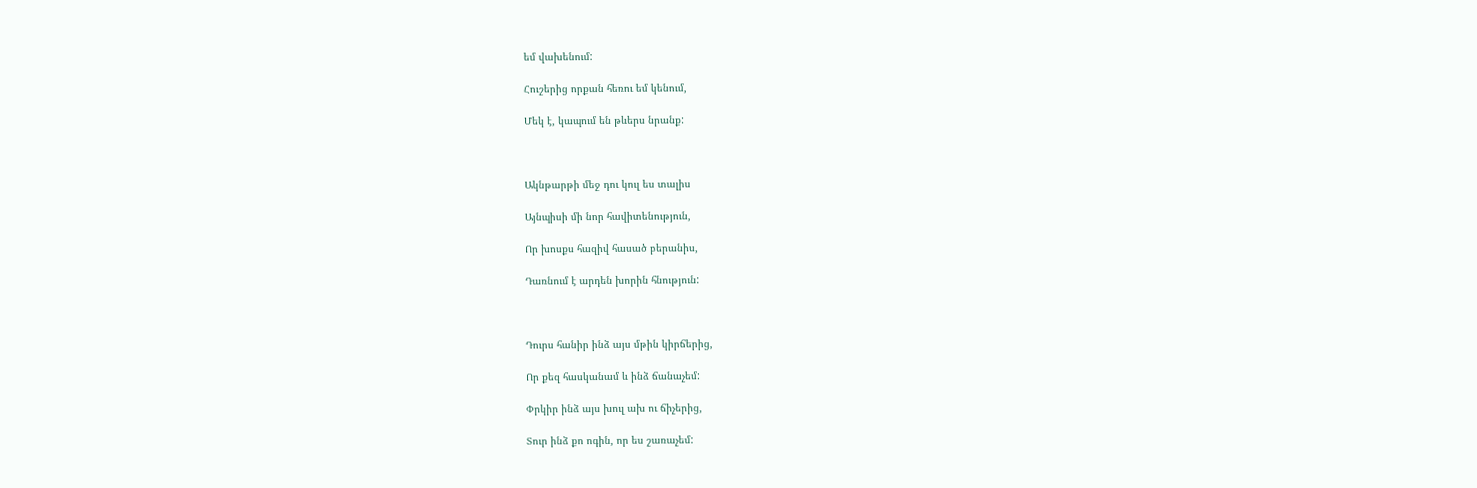եմ վախենում:

Հուշերից որքան հեռու եմ կենում,

Մեկ է, կապում են թևերս նրանք:



Ակնթարթի մեջ դու կուլ ես տալիս

Այնպիսի մի նոր հավիտենություն,

Որ խոսքս հազիվ հասած բերանիս,

Դառնում է արդեն խորին հնություն:



Դուրս հանիր ինձ այս մթին կիրճերից,

Որ քեզ հասկանամ և ինձ ճանաչեմ:

Փրկիր ինձ այս խուլ ախ ու ճիչերից,

Տուր ինձ քո ոգին, որ ես շառաչեմ: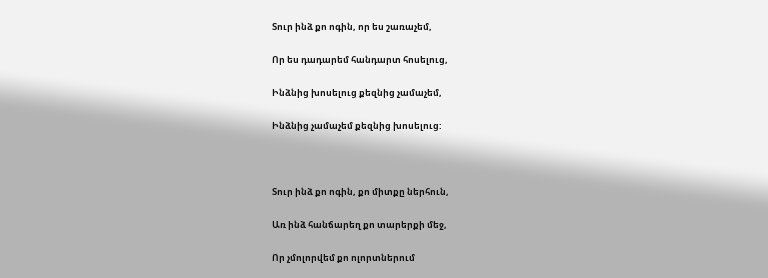Տուր ինձ քո ոգին, որ ես շառաչեմ,

Որ ես դադարեմ հանդարտ հոսելուց,

Ինձնից խոսելուց քեզնից չամաչեմ,

Ինձնից չամաչեմ քեզնից խոսելուց:



Տուր ինձ քո ոգին, քո միտքը ներհուն,

Առ ինձ հանճարեղ քո տարերքի մեջ,

Որ չմոլորվեմ քո ոլորտներում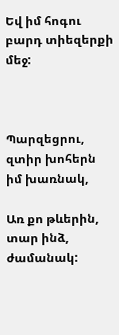Եվ իմ հոգու բարդ տիեզերքի մեջ:



Պարզեցրու, զտիր խոհերն իմ խառնակ,

Առ քո թևերին, տար ինձ, ժամանակ: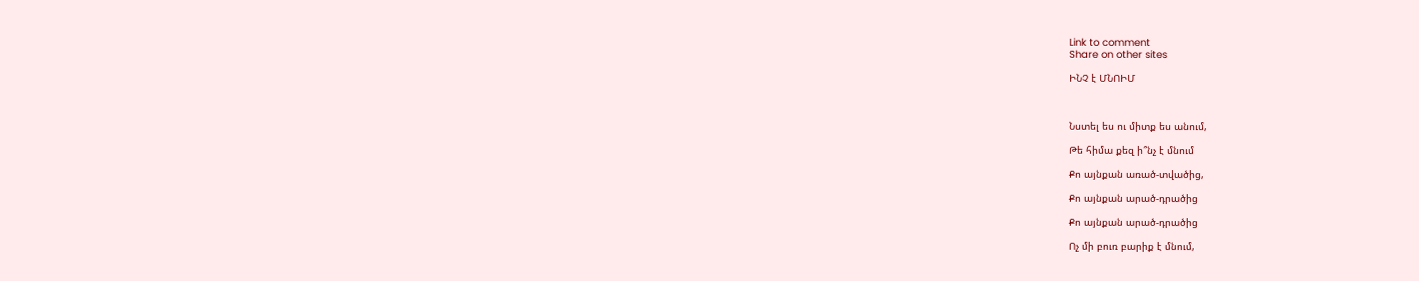Link to comment
Share on other sites

ԻՆՉ է ՄՆՈԻՄ



Նստել ես ու միտք ես անում,

Թե հիմա քեզ ի՞նչ է մնում

Քո այնքան առած-տվածից,

Քո այնքան արած-դրածից

Քո այնքան արած-դրածից

Ոչ մի բուռ բարիք է մնում,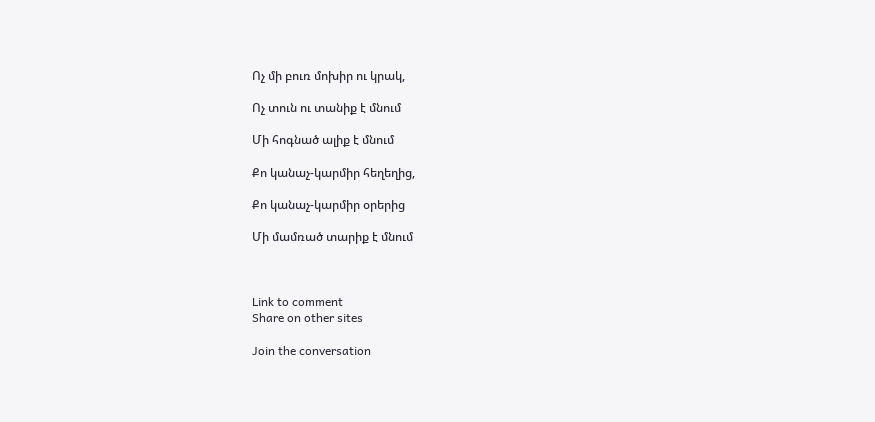Ոչ մի բուռ մոխիր ու կրակ,

Ոչ տուն ու տանիք է մնում

Մի հոգնած ալիք է մնում

Քո կանաչ-կարմիր հեղեղից,

Քո կանաչ-կարմիր օրերից

Մի մամռած տարիք է մնում



Link to comment
Share on other sites

Join the conversation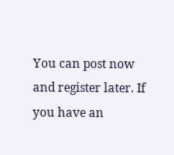You can post now and register later. If you have an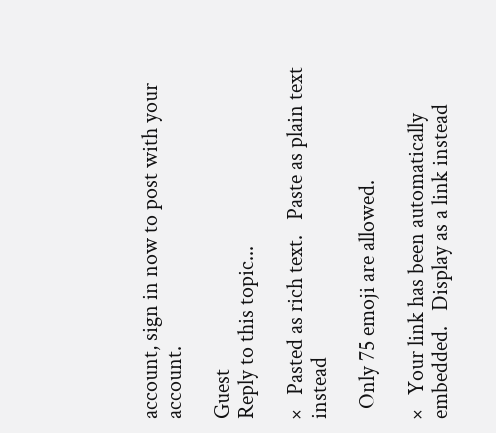account, sign in now to post with your account.

Guest
Reply to this topic...

×   Pasted as rich text.   Paste as plain text instead

  Only 75 emoji are allowed.

×   Your link has been automatically embedded.   Display as a link instead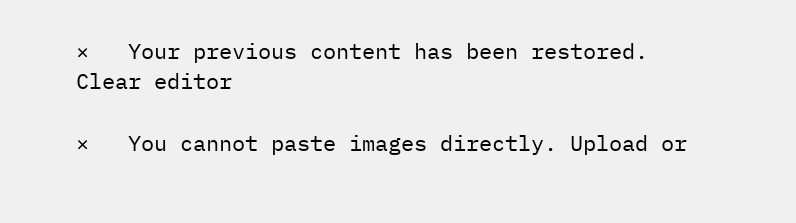×   Your previous content has been restored.   Clear editor

×   You cannot paste images directly. Upload or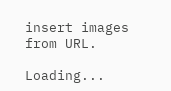insert images from URL.

Loading...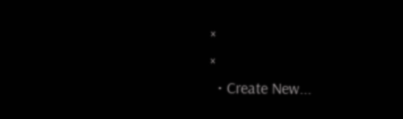×
×
  • Create New...